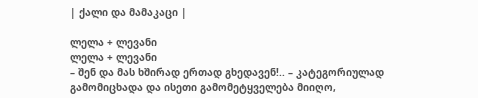| ქალი და მამაკაცი |

ლელა + ლევანი
ლელა + ლევანი
– შენ და მას ხშირად ერთად გხედავენ!.. – კატეგორიულად გამომიცხადა და ისეთი გამომეტყველება მიიღო,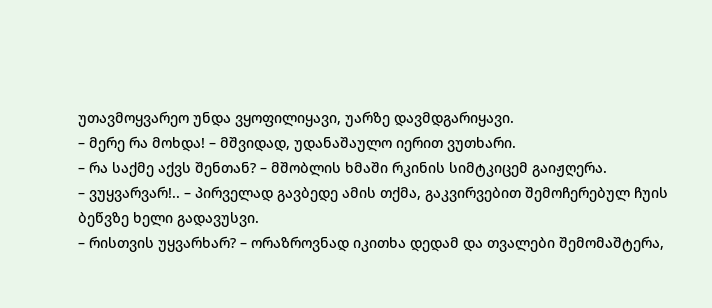უთავმოყვარეო უნდა ვყოფილიყავი, უარზე დავმდგარიყავი.
– მერე რა მოხდა! – მშვიდად, უდანაშაულო იერით ვუთხარი.
– რა საქმე აქვს შენთან? – მშობლის ხმაში რკინის სიმტკიცემ გაიჟღერა.
– ვუყვარვარ!.. – პირველად გავბედე ამის თქმა, გაკვირვებით შემოჩერებულ ჩუის ბეწვზე ხელი გადავუსვი.
– რისთვის უყვარხარ? – ორაზროვნად იკითხა დედამ და თვალები შემომაშტერა,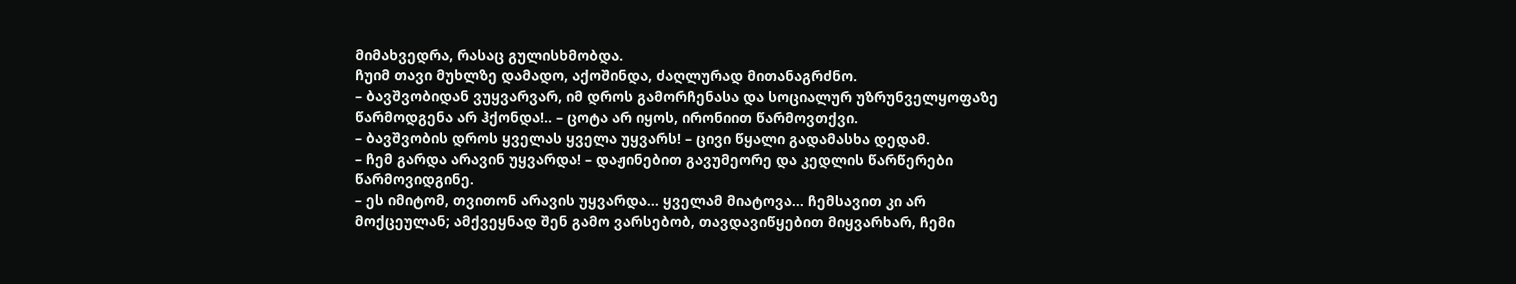მიმახვედრა, რასაც გულისხმობდა.
ჩუიმ თავი მუხლზე დამადო, აქოშინდა, ძაღლურად მითანაგრძნო.
– ბავშვობიდან ვუყვარვარ, იმ დროს გამორჩენასა და სოციალურ უზრუნველყოფაზე წარმოდგენა არ ჰქონდა!.. – ცოტა არ იყოს, ირონიით წარმოვთქვი.
– ბავშვობის დროს ყველას ყველა უყვარს! – ცივი წყალი გადამასხა დედამ.
– ჩემ გარდა არავინ უყვარდა! – დაჟინებით გავუმეორე და კედლის წარწერები წარმოვიდგინე.
– ეს იმიტომ, თვითონ არავის უყვარდა... ყველამ მიატოვა... ჩემსავით კი არ მოქცეულან; ამქვეყნად შენ გამო ვარსებობ, თავდავიწყებით მიყვარხარ, ჩემი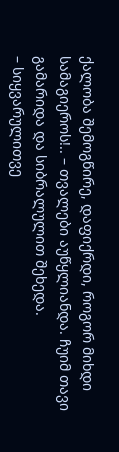ქალობა შემოგწირე, დაფიქრდი, როგორ მიხდი სამაგიეროს!.. – თვალები აუწყლიანდა. ჩუიმ თავი გამარიდა და სიბრალულით შეხედა.
– სიყვარულითვე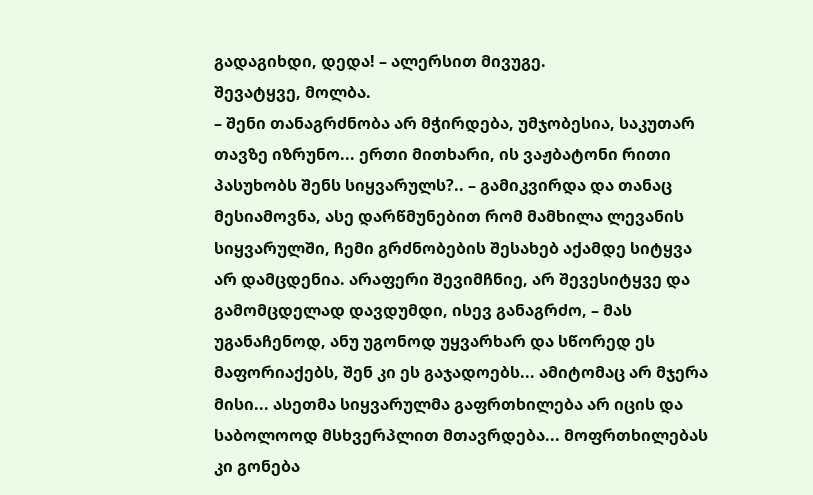გადაგიხდი, დედა! – ალერსით მივუგე.
შევატყვე, მოლბა.
– შენი თანაგრძნობა არ მჭირდება, უმჯობესია, საკუთარ თავზე იზრუნო... ერთი მითხარი, ის ვაჟბატონი რითი პასუხობს შენს სიყვარულს?.. – გამიკვირდა და თანაც მესიამოვნა, ასე დარწმუნებით რომ მამხილა ლევანის სიყვარულში, ჩემი გრძნობების შესახებ აქამდე სიტყვა არ დამცდენია. არაფერი შევიმჩნიე, არ შევესიტყვე და გამომცდელად დავდუმდი, ისევ განაგრძო, – მას უგანაჩენოდ, ანუ უგონოდ უყვარხარ და სწორედ ეს მაფორიაქებს, შენ კი ეს გაჯადოებს... ამიტომაც არ მჯერა მისი... ასეთმა სიყვარულმა გაფრთხილება არ იცის და საბოლოოდ მსხვერპლით მთავრდება... მოფრთხილებას კი გონება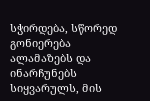სჭირდება, სწორედ გონიერება ალამაზებს და ინარჩუნებს სიყვარულს, მის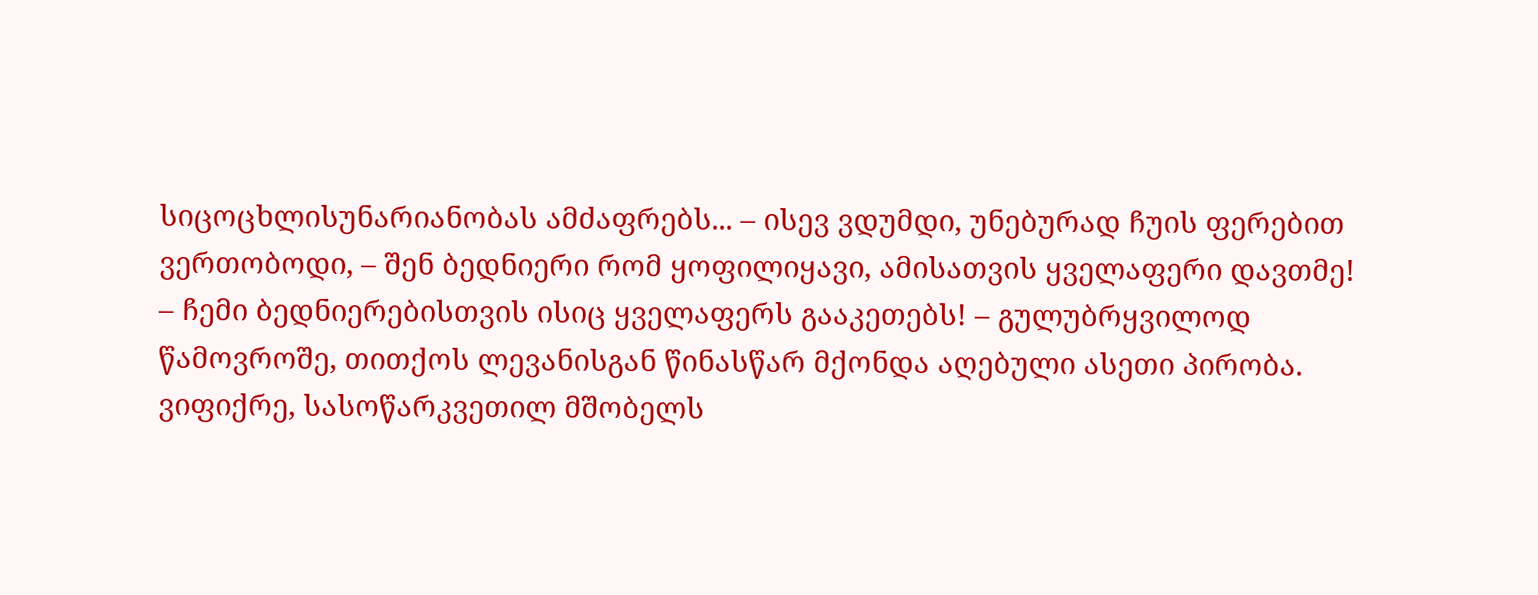სიცოცხლისუნარიანობას ამძაფრებს... – ისევ ვდუმდი, უნებურად ჩუის ფერებით ვერთობოდი, – შენ ბედნიერი რომ ყოფილიყავი, ამისათვის ყველაფერი დავთმე!
– ჩემი ბედნიერებისთვის ისიც ყველაფერს გააკეთებს! – გულუბრყვილოდ წამოვროშე, თითქოს ლევანისგან წინასწარ მქონდა აღებული ასეთი პირობა. ვიფიქრე, სასოწარკვეთილ მშობელს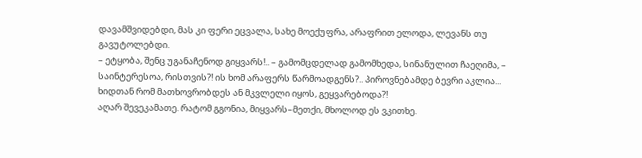დავამშვიდებდი, მას კი ფერი ეცვალა, სახე მოექუფრა, არაფრით ელოდა, ლევანს თუ გავუტოლებდი.
– ეტყობა, შენც უგანაჩენოდ გიყვარს!.. – გამომცდელად გამომხედა, სინანულით ჩაეღიმა, – საინტერესოა, რისთვის?! ის ხომ არაფერს წარმოადგენს?.. პიროვნებამდე ბევრი აკლია... ხიდთან რომ მათხოვრობდეს ან მკვლელი იყოს, გეყვარებოდა?!
აღარ შევეკამათე. რატომ გგონია, მიყვარს–მეთქი, მხოლოდ ეს ვკითხე.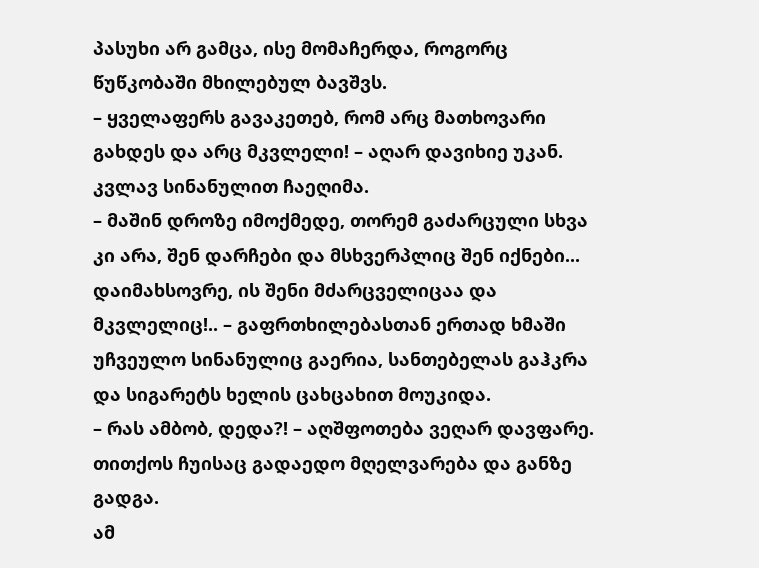პასუხი არ გამცა, ისე მომაჩერდა, როგორც წუწკობაში მხილებულ ბავშვს.
– ყველაფერს გავაკეთებ, რომ არც მათხოვარი გახდეს და არც მკვლელი! – აღარ დავიხიე უკან.
კვლავ სინანულით ჩაეღიმა.
– მაშინ დროზე იმოქმედე, თორემ გაძარცული სხვა კი არა, შენ დარჩები და მსხვერპლიც შენ იქნები... დაიმახსოვრე, ის შენი მძარცველიცაა და მკვლელიც!.. – გაფრთხილებასთან ერთად ხმაში უჩვეულო სინანულიც გაერია, სანთებელას გაჰკრა და სიგარეტს ხელის ცახცახით მოუკიდა.
– რას ამბობ, დედა?! – აღშფოთება ვეღარ დავფარე. თითქოს ჩუისაც გადაედო მღელვარება და განზე გადგა.
ამ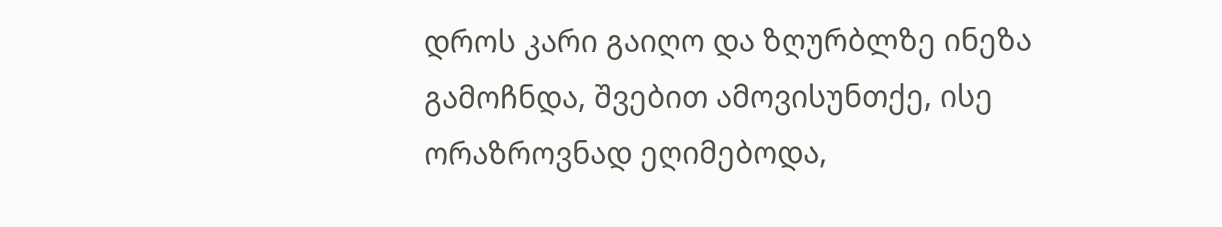დროს კარი გაიღო და ზღურბლზე ინეზა გამოჩნდა, შვებით ამოვისუნთქე, ისე ორაზროვნად ეღიმებოდა,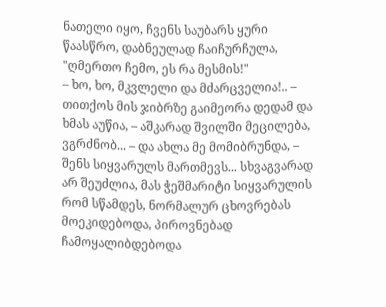ნათელი იყო, ჩვენს საუბარს ყური წაასწრო, დაბნეულად ჩაიჩურჩულა, "ღმერთო ჩემო, ეს რა მესმის!"
– ხო, ხო, მკვლელი და მძარცველია!.. – თითქოს მის ჯიბრზე გაიმეორა დედამ და ხმას აუწია, – აშკარად შვილში მეცილება, ვგრძნობ... – და ახლა მე მომიბრუნდა, – შენს სიყვარულს მართმევს... სხვაგვარად არ შეუძლია, მას ჭეშმარიტი სიყვარულის რომ სწამდეს, ნორმალურ ცხოვრებას მოეკიდებოდა, პიროვნებად ჩამოყალიბდებოდა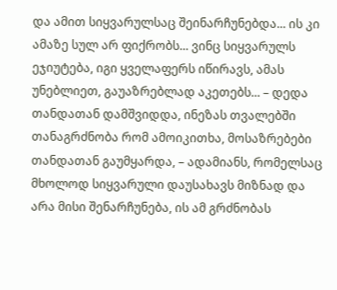და ამით სიყვარულსაც შეინარჩუნებდა... ის კი ამაზე სულ არ ფიქრობს... ვინც სიყვარულს ეჯიუტება, იგი ყველაფერს იწირავს, ამას უნებლიეთ, გაუაზრებლად აკეთებს... – დედა თანდათან დამშვიდდა, ინეზას თვალებში თანაგრძნობა რომ ამოიკითხა, მოსაზრებები თანდათან გაუმყარდა, – ადამიანს, რომელსაც მხოლოდ სიყვარული დაუსახავს მიზნად და არა მისი შენარჩუნება, ის ამ გრძნობას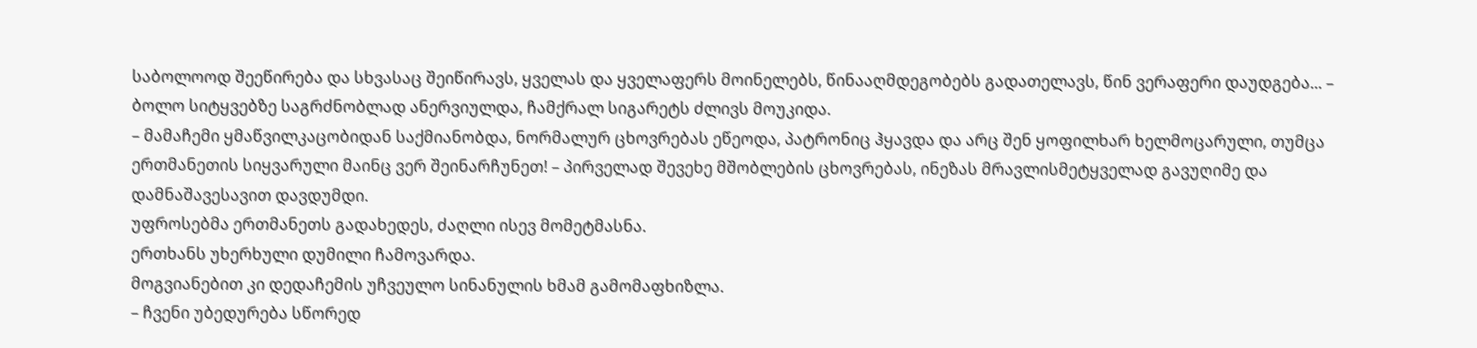საბოლოოდ შეეწირება და სხვასაც შეიწირავს, ყველას და ყველაფერს მოინელებს, წინააღმდეგობებს გადათელავს, წინ ვერაფერი დაუდგება... – ბოლო სიტყვებზე საგრძნობლად ანერვიულდა, ჩამქრალ სიგარეტს ძლივს მოუკიდა.
– მამაჩემი ყმაწვილკაცობიდან საქმიანობდა, ნორმალურ ცხოვრებას ეწეოდა, პატრონიც ჰყავდა და არც შენ ყოფილხარ ხელმოცარული, თუმცა ერთმანეთის სიყვარული მაინც ვერ შეინარჩუნეთ! – პირველად შევეხე მშობლების ცხოვრებას, ინეზას მრავლისმეტყველად გავუღიმე და დამნაშავესავით დავდუმდი.
უფროსებმა ერთმანეთს გადახედეს, ძაღლი ისევ მომეტმასნა.
ერთხანს უხერხული დუმილი ჩამოვარდა.
მოგვიანებით კი დედაჩემის უჩვეულო სინანულის ხმამ გამომაფხიზლა.
– ჩვენი უბედურება სწორედ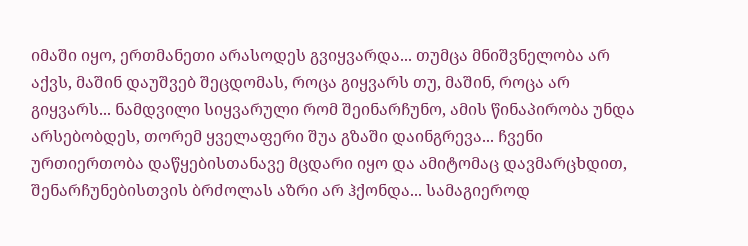იმაში იყო, ერთმანეთი არასოდეს გვიყვარდა... თუმცა მნიშვნელობა არ აქვს, მაშინ დაუშვებ შეცდომას, როცა გიყვარს თუ, მაშინ, როცა არ გიყვარს... ნამდვილი სიყვარული რომ შეინარჩუნო, ამის წინაპირობა უნდა არსებობდეს, თორემ ყველაფერი შუა გზაში დაინგრევა... ჩვენი ურთიერთობა დაწყებისთანავე მცდარი იყო და ამიტომაც დავმარცხდით, შენარჩუნებისთვის ბრძოლას აზრი არ ჰქონდა... სამაგიეროდ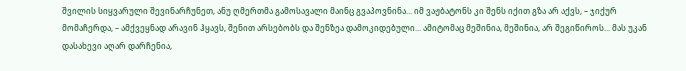შვილის სიყვარული შევინარჩუნეთ, ანუ ღმერთმა გამოსავალი მაინც გვაპოვნინა... იმ ვაჟბატონს კი შენს იქით გზა არ აქვს, – ჯიქურ მომაჩერდა, – ამქვეყნად არავინ ჰყავს, შენით არსებობს და შენზეა დამოკიდებული... ამიტომაც მეშინია, მეშინია, არ შეგიწიროს... მას უკან დასახევი აღარ დარჩენია,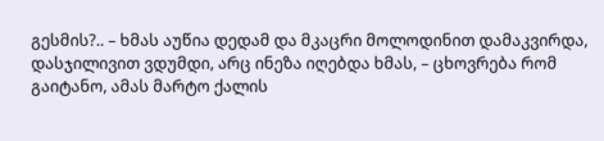გესმის?.. – ხმას აუწია დედამ და მკაცრი მოლოდინით დამაკვირდა, დასჯილივით ვდუმდი, არც ინეზა იღებდა ხმას, – ცხოვრება რომ გაიტანო, ამას მარტო ქალის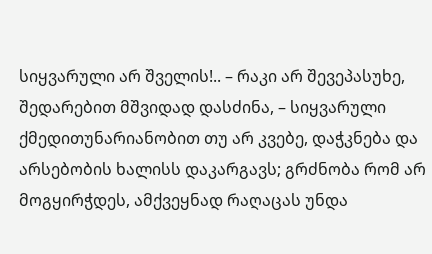სიყვარული არ შველის!.. – რაკი არ შევეპასუხე, შედარებით მშვიდად დასძინა, – სიყვარული ქმედითუნარიანობით თუ არ კვებე, დაჭკნება და არსებობის ხალისს დაკარგავს; გრძნობა რომ არ მოგყირჭდეს, ამქვეყნად რაღაცას უნდა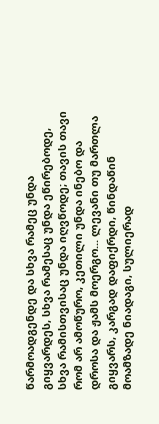წარმოადგენდე და სხვა რამეც უნდა გიყვარდეს, სხვა რამესაც უნდა ეწირებოდე, სხვა რამისთვისაც უნდა იღვწოდე; თავის თავი რომ არ ამოწურო, კეთილი უნდა ინებო და დროსა და ჟამს მოერგო... ლევანი თუ მართლა გიყვარს, კარგად დაფიქრდი, წინდაწინ მოამზადე ნიადაგი, სულიერად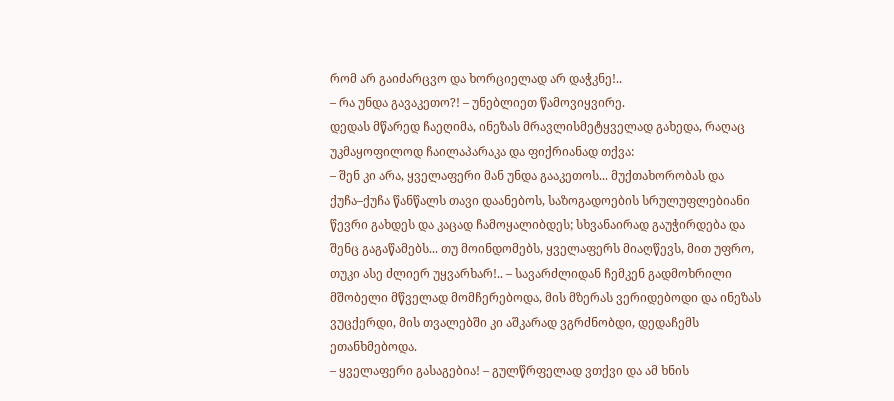რომ არ გაიძარცვო და ხორციელად არ დაჭკნე!..
– რა უნდა გავაკეთო?! – უნებლიეთ წამოვიყვირე.
დედას მწარედ ჩაეღიმა, ინეზას მრავლისმეტყველად გახედა, რაღაც უკმაყოფილოდ ჩაილაპარაკა და ფიქრიანად თქვა:
– შენ კი არა, ყველაფერი მან უნდა გააკეთოს... მუქთახორობას და ქუჩა–ქუჩა წანწალს თავი დაანებოს, საზოგადოების სრულუფლებიანი წევრი გახდეს და კაცად ჩამოყალიბდეს; სხვანაირად გაუჭირდება და შენც გაგაწამებს... თუ მოინდომებს, ყველაფერს მიაღწევს, მით უფრო, თუკი ასე ძლიერ უყვარხარ!.. – სავარძლიდან ჩემკენ გადმოხრილი მშობელი მწველად მომჩერებოდა, მის მზერას ვერიდებოდი და ინეზას ვუცქერდი, მის თვალებში კი აშკარად ვგრძნობდი, დედაჩემს ეთანხმებოდა.
– ყველაფერი გასაგებია! – გულწრფელად ვთქვი და ამ ხნის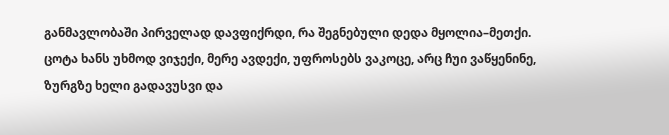განმავლობაში პირველად დავფიქრდი, რა შეგნებული დედა მყოლია–მეთქი.
ცოტა ხანს უხმოდ ვიჯექი, მერე ავდექი, უფროსებს ვაკოცე, არც ჩუი ვაწყენინე, ზურგზე ხელი გადავუსვი და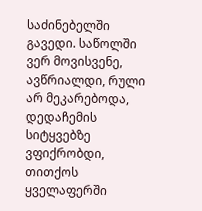საძინებელში გავედი. საწოლში ვერ მოვისვენე, ავწრიალდი, რული არ მეკარებოდა, დედაჩემის სიტყვებზე ვფიქრობდი, თითქოს ყველაფერში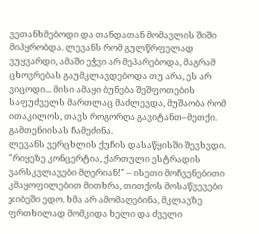ვეთანხმებოდი და თანდათან მომავლის შიში მიპყრობდა. ლევანს რომ გულწრფელად ვუყვარდი, ამაში ეჭვი არ მეპარებოდა, მაგრამ ცხოვრებას გაუმკლავდებოდა თუ არა, ეს არ ვიცოდი... მისი ამაყი ბუნება შეშფოთების საფუძველს მართლაც მაძლევდა, მუშაობა რომ ითაკილოს, თავს როგორღა გავიტანთ–მეთქი.
გამთენიისას ჩამეძინა.
ლევანს ვერცხლის ქუჩის დასაწყისში შევხვდი. "რიყეზე კონცერტია, ქართული ესტრადის ვარსკვლავები მღერიან!" – ისეთი მოჩვენებითი კმაყოფილებით მითხრა, თითქოს მოსაწვევები ჯიბეში ედო. ხმა არ ამომაღებინა, მკლავზე ფრთხილად მომკიდა ხელი და ძველი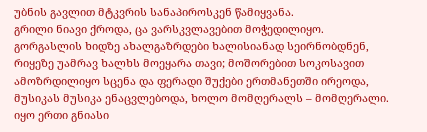უბნის გავლით მტკვრის სანაპიროსკენ წამიყვანა.
გრილი ნიავი ქროდა, ცა ვარსკვლავებით მოჭედილიყო.
გორგასლის ხიდზე ახალგაზრდები ხალისიანად სეირნობდნენ, რიყეზე უამრავ ხალხს მოეყარა თავი; მოშორებით სოკოსავით ამოზრდილიყო სცენა და ფერადი შუქები ერთმანეთში ირეოდა, მუსიკას მუსიკა ენაცვლებოდა, ხოლო მომღერალს – მომღერალი. იყო ერთი გნიასი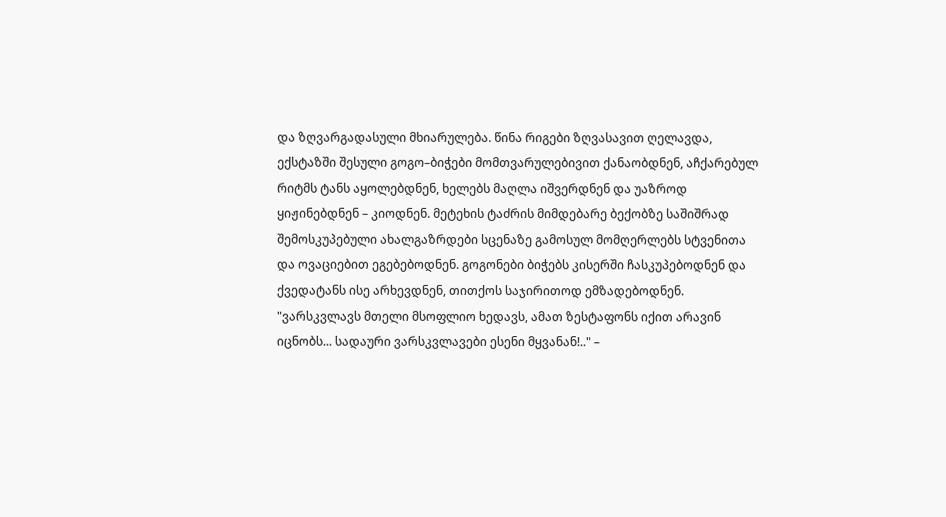და ზღვარგადასული მხიარულება. წინა რიგები ზღვასავით ღელავდა, ექსტაზში შესული გოგო–ბიჭები მომთვარულებივით ქანაობდნენ, აჩქარებულ რიტმს ტანს აყოლებდნენ, ხელებს მაღლა იშვერდნენ და უაზროდ ყიჟინებდნენ – კიოდნენ. მეტეხის ტაძრის მიმდებარე ბექობზე საშიშრად შემოსკუპებული ახალგაზრდები სცენაზე გამოსულ მომღერლებს სტვენითა და ოვაციებით ეგებებოდნენ. გოგონები ბიჭებს კისერში ჩასკუპებოდნენ და ქვედატანს ისე არხევდნენ, თითქოს საჯირითოდ ემზადებოდნენ.
"ვარსკვლავს მთელი მსოფლიო ხედავს, ამათ ზესტაფონს იქით არავინ იცნობს... სადაური ვარსკვლავები ესენი მყვანან!.." –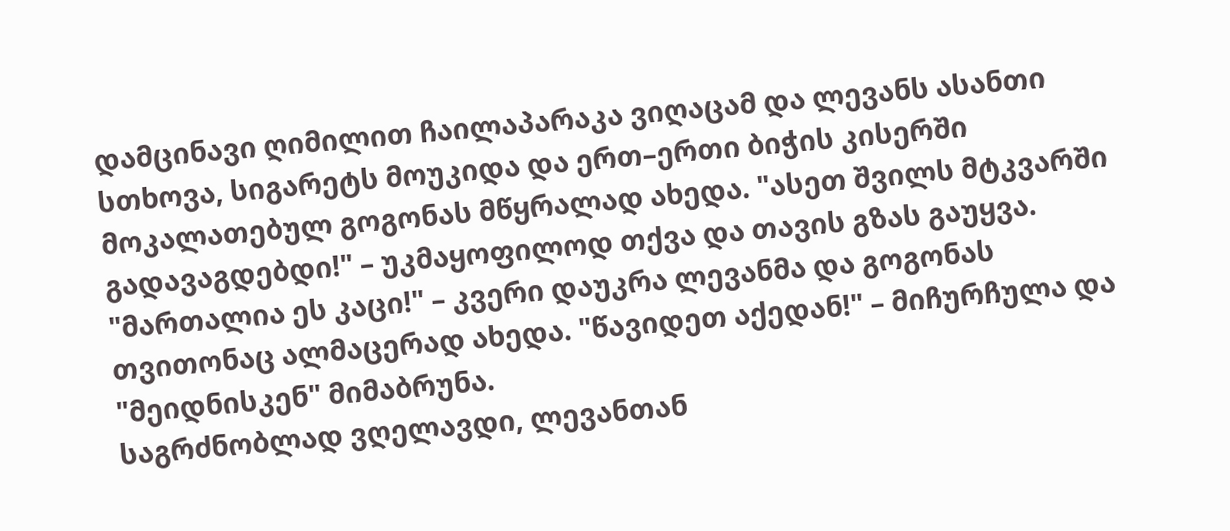დამცინავი ღიმილით ჩაილაპარაკა ვიღაცამ და ლევანს ასანთი სთხოვა, სიგარეტს მოუკიდა და ერთ–ერთი ბიჭის კისერში მოკალათებულ გოგონას მწყრალად ახედა. "ასეთ შვილს მტკვარში გადავაგდებდი!" – უკმაყოფილოდ თქვა და თავის გზას გაუყვა. "მართალია ეს კაცი!" – კვერი დაუკრა ლევანმა და გოგონას თვითონაც ალმაცერად ახედა. "წავიდეთ აქედან!" – მიჩურჩულა და "მეიდნისკენ" მიმაბრუნა.
საგრძნობლად ვღელავდი, ლევანთან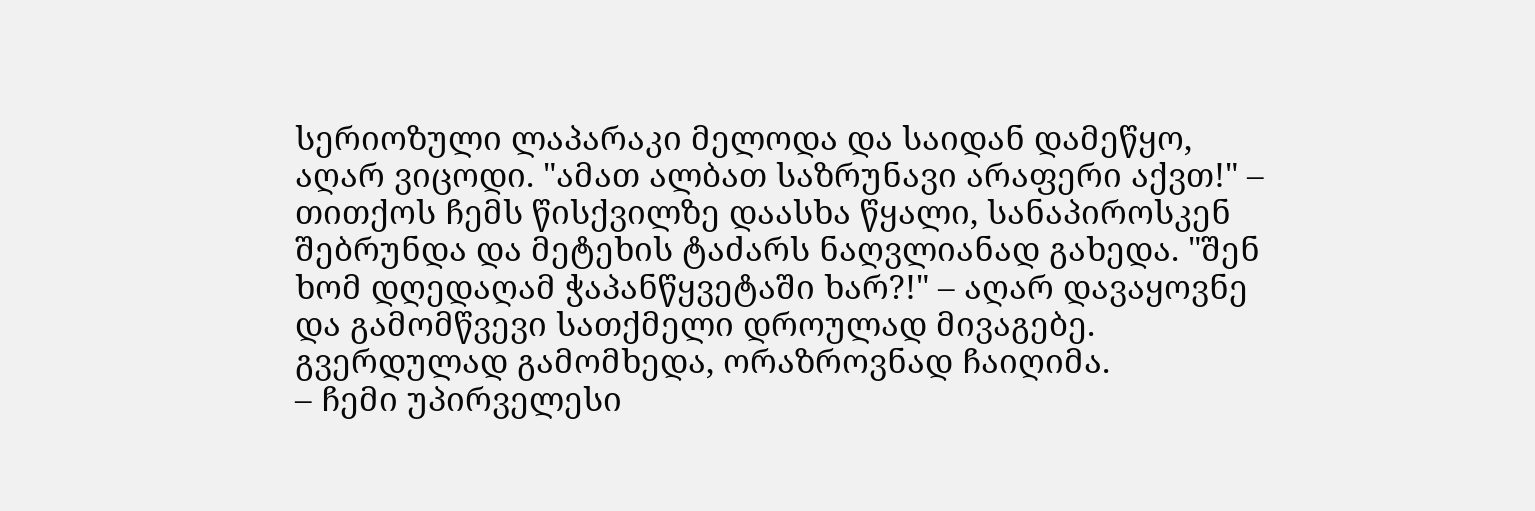სერიოზული ლაპარაკი მელოდა და საიდან დამეწყო, აღარ ვიცოდი. "ამათ ალბათ საზრუნავი არაფერი აქვთ!" – თითქოს ჩემს წისქვილზე დაასხა წყალი, სანაპიროსკენ შებრუნდა და მეტეხის ტაძარს ნაღვლიანად გახედა. "შენ ხომ დღედაღამ ჭაპანწყვეტაში ხარ?!" – აღარ დავაყოვნე და გამომწვევი სათქმელი დროულად მივაგებე.
გვერდულად გამომხედა, ორაზროვნად ჩაიღიმა.
– ჩემი უპირველესი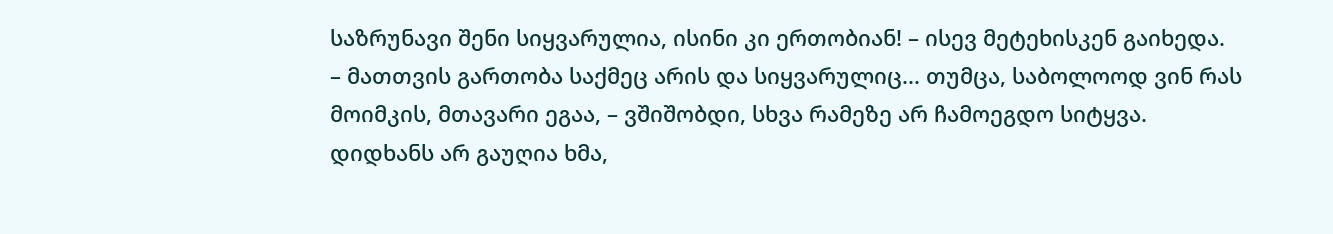საზრუნავი შენი სიყვარულია, ისინი კი ერთობიან! – ისევ მეტეხისკენ გაიხედა.
– მათთვის გართობა საქმეც არის და სიყვარულიც... თუმცა, საბოლოოდ ვინ რას მოიმკის, მთავარი ეგაა, – ვშიშობდი, სხვა რამეზე არ ჩამოეგდო სიტყვა.
დიდხანს არ გაუღია ხმა,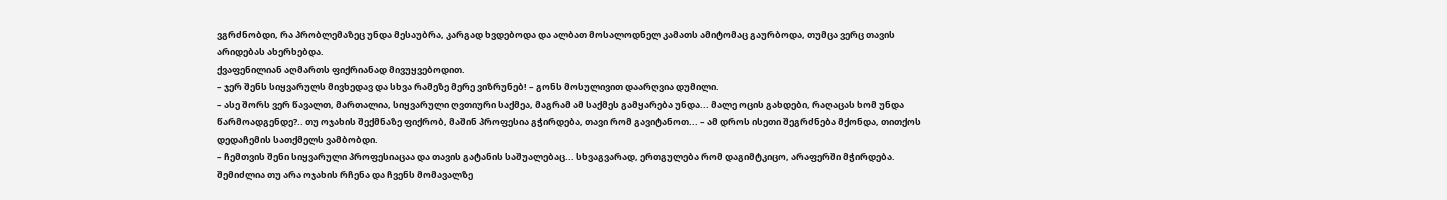ვგრძნობდი, რა პრობლემაზეც უნდა მესაუბრა, კარგად ხვდებოდა და ალბათ მოსალოდნელ კამათს ამიტომაც გაურბოდა, თუმცა ვერც თავის არიდებას ახერხებდა.
ქვაფენილიან აღმართს ფიქრიანად მივუყვებოდით.
– ჯერ შენს სიყვარულს მივხედავ და სხვა რამეზე მერე ვიზრუნებ! – გონს მოსულივით დაარღვია დუმილი.
– ასე შორს ვერ წავალთ, მართალია, სიყვარული ღვთიური საქმეა, მაგრამ ამ საქმეს გამყარება უნდა... მალე ოცის გახდები, რაღაცას ხომ უნდა წარმოადგენდე?.. თუ ოჯახის შექმნაზე ფიქრობ, მაშინ პროფესია გჭირდება, თავი რომ გავიტანოთ... – ამ დროს ისეთი შეგრძნება მქონდა, თითქოს დედაჩემის სათქმელს ვამბობდი.
– ჩემთვის შენი სიყვარული პროფესიაცაა და თავის გატანის საშუალებაც... სხვაგვარად, ერთგულება რომ დაგიმტკიცო, არაფერში მჭირდება. შემიძლია თუ არა ოჯახის რჩენა და ჩვენს მომავალზე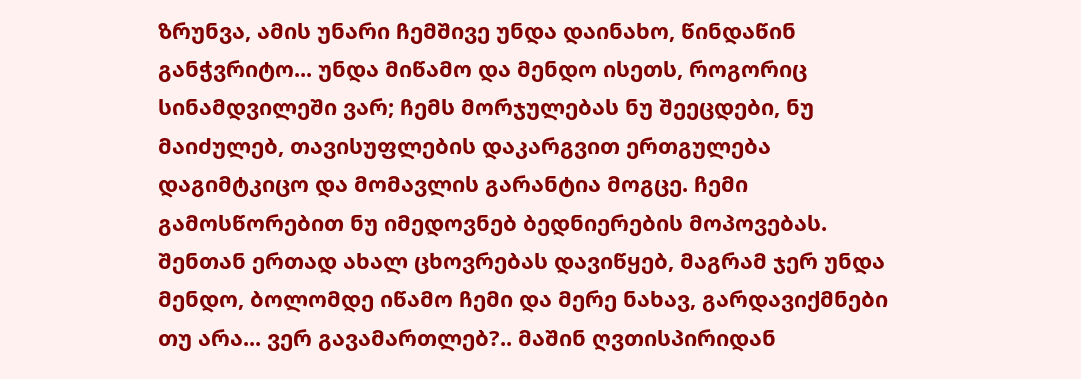ზრუნვა, ამის უნარი ჩემშივე უნდა დაინახო, წინდაწინ განჭვრიტო... უნდა მიწამო და მენდო ისეთს, როგორიც სინამდვილეში ვარ; ჩემს მორჯულებას ნუ შეეცდები, ნუ მაიძულებ, თავისუფლების დაკარგვით ერთგულება დაგიმტკიცო და მომავლის გარანტია მოგცე. ჩემი გამოსწორებით ნუ იმედოვნებ ბედნიერების მოპოვებას. შენთან ერთად ახალ ცხოვრებას დავიწყებ, მაგრამ ჯერ უნდა მენდო, ბოლომდე იწამო ჩემი და მერე ნახავ, გარდავიქმნები თუ არა... ვერ გავამართლებ?.. მაშინ ღვთისპირიდან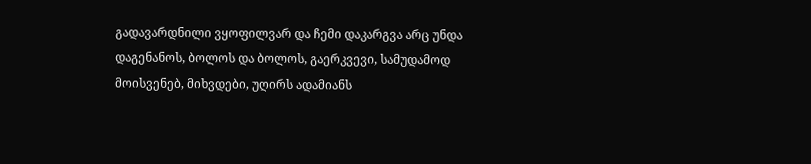გადავარდნილი ვყოფილვარ და ჩემი დაკარგვა არც უნდა დაგენანოს, ბოლოს და ბოლოს, გაერკვევი, სამუდამოდ მოისვენებ, მიხვდები, უღირს ადამიანს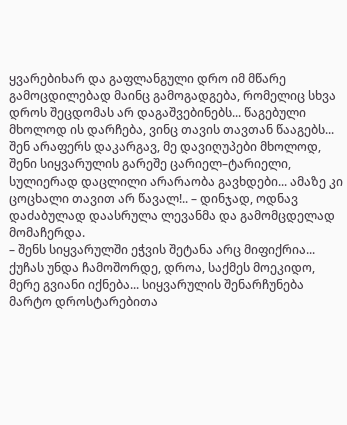ყვარებიხარ და გაფლანგული დრო იმ მწარე გამოცდილებად მაინც გამოგადგება, რომელიც სხვა დროს შეცდომას არ დაგაშვებინებს... წაგებული მხოლოდ ის დარჩება, ვინც თავის თავთან წააგებს... შენ არაფერს დაკარგავ, მე დავიღუპები მხოლოდ, შენი სიყვარულის გარეშე ცარიელ–ტარიელი, სულიერად დაცლილი არარაობა გავხდები... ამაზე კი ცოცხალი თავით არ წავალ!.. – დინჯად, ოდნავ დაძაბულად დაასრულა ლევანმა და გამომცდელად მომაჩერდა.
– შენს სიყვარულში ეჭვის შეტანა არც მიფიქრია... ქუჩას უნდა ჩამოშორდე, დროა, საქმეს მოეკიდო, მერე გვიანი იქნება... სიყვარულის შენარჩუნება მარტო დროსტარებითა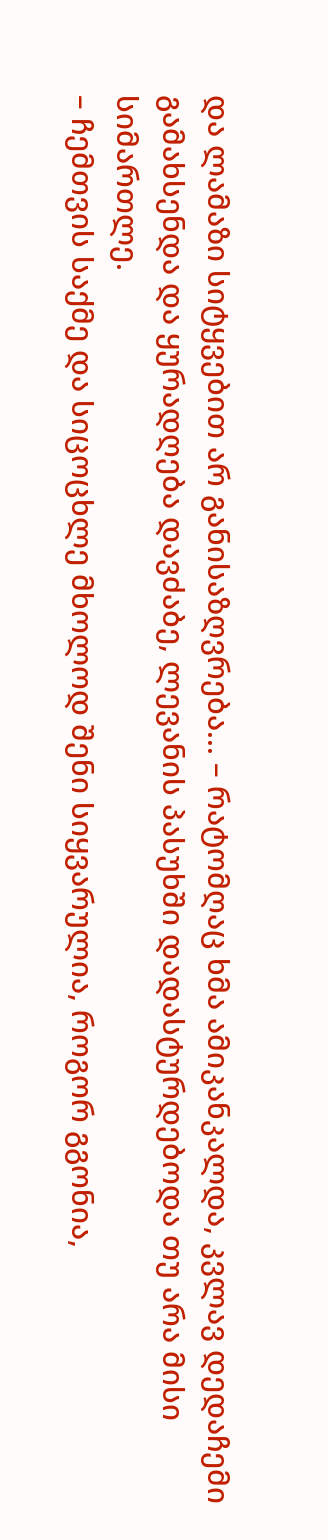და ლამაზი სიტყვებით არ განისაზღვრება... – რატომღაც ხმა ამიკანკალდა, კვლავ დედაჩემი გამახსენდა და ყურადღება დავძაბე, ლევანის პასუხში დადასტურდებოდა თუ არა მისი სიმართლე.
– ჩემთვის საქმე და სიცოცხლე მხოლოდ შენი სიყვარულია, როგორ გგონია,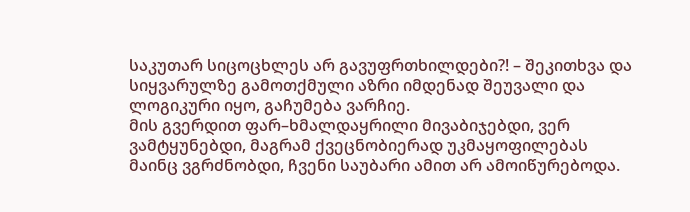საკუთარ სიცოცხლეს არ გავუფრთხილდები?! – შეკითხვა და სიყვარულზე გამოთქმული აზრი იმდენად შეუვალი და ლოგიკური იყო, გაჩუმება ვარჩიე.
მის გვერდით ფარ–ხმალდაყრილი მივაბიჯებდი, ვერ ვამტყუნებდი, მაგრამ ქვეცნობიერად უკმაყოფილებას მაინც ვგრძნობდი, ჩვენი საუბარი ამით არ ამოიწურებოდა.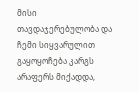მისი თავდაჯერებულობა და ჩემი სიყვარულით გაყოყოჩება კარგს არაფერს მიქადდა,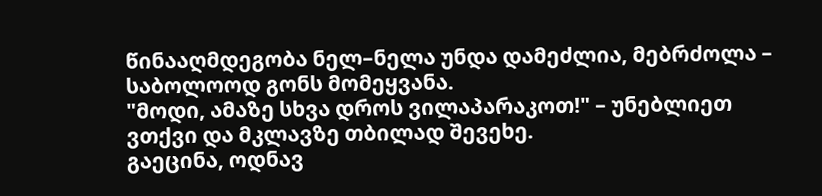წინააღმდეგობა ნელ–ნელა უნდა დამეძლია, მებრძოლა – საბოლოოდ გონს მომეყვანა.
"მოდი, ამაზე სხვა დროს ვილაპარაკოთ!" – უნებლიეთ ვთქვი და მკლავზე თბილად შევეხე.
გაეცინა, ოდნავ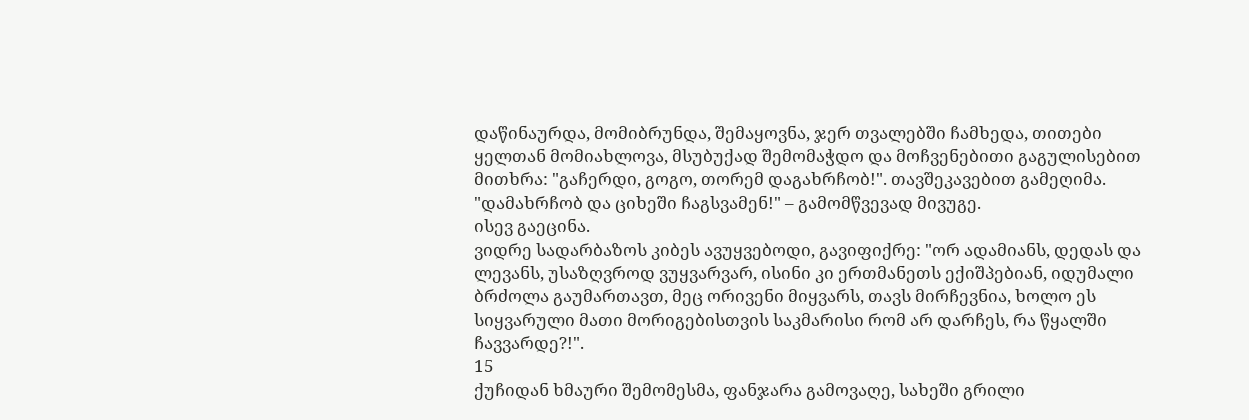დაწინაურდა, მომიბრუნდა, შემაყოვნა, ჯერ თვალებში ჩამხედა, თითები ყელთან მომიახლოვა, მსუბუქად შემომაჭდო და მოჩვენებითი გაგულისებით მითხრა: "გაჩერდი, გოგო, თორემ დაგახრჩობ!". თავშეკავებით გამეღიმა. "დამახრჩობ და ციხეში ჩაგსვამენ!" – გამომწვევად მივუგე.
ისევ გაეცინა.
ვიდრე სადარბაზოს კიბეს ავუყვებოდი, გავიფიქრე: "ორ ადამიანს, დედას და ლევანს, უსაზღვროდ ვუყვარვარ, ისინი კი ერთმანეთს ექიშპებიან, იდუმალი ბრძოლა გაუმართავთ, მეც ორივენი მიყვარს, თავს მირჩევნია, ხოლო ეს სიყვარული მათი მორიგებისთვის საკმარისი რომ არ დარჩეს, რა წყალში ჩავვარდე?!".
15
ქუჩიდან ხმაური შემომესმა, ფანჯარა გამოვაღე, სახეში გრილი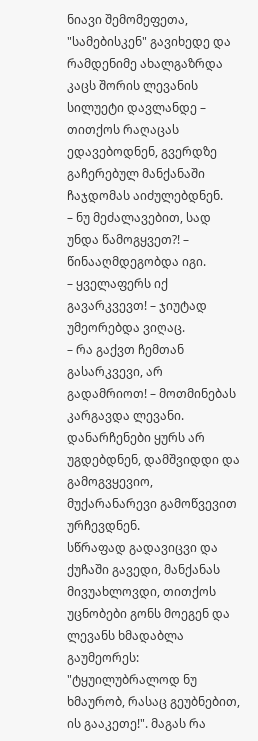ნიავი შემომეფეთა, "სამებისკენ" გავიხედე და რამდენიმე ახალგაზრდა კაცს შორის ლევანის სილუეტი დავლანდე – თითქოს რაღაცას ედავებოდნენ, გვერდზე გაჩერებულ მანქანაში ჩაჯდომას აიძულებდნენ.
– ნუ მეძალავებით, სად უნდა წამოგყვეთ?! – წინააღმდეგობდა იგი.
– ყველაფერს იქ გავარკვევთ! – ჯიუტად უმეორებდა ვიღაც.
– რა გაქვთ ჩემთან გასარკვევი, არ გადამრიოთ! – მოთმინებას კარგავდა ლევანი.
დანარჩენები ყურს არ უგდებდნენ, დამშვიდდი და გამოგვყევიო, მუქარანარევი გამოწვევით ურჩევდნენ.
სწრაფად გადავიცვი და ქუჩაში გავედი, მანქანას მივუახლოვდი, თითქოს უცნობები გონს მოეგენ და ლევანს ხმადაბლა გაუმეორეს: "ტყუილუბრალოდ ნუ ხმაურობ, რასაც გეუბნებით, ის გააკეთე!". მაგას რა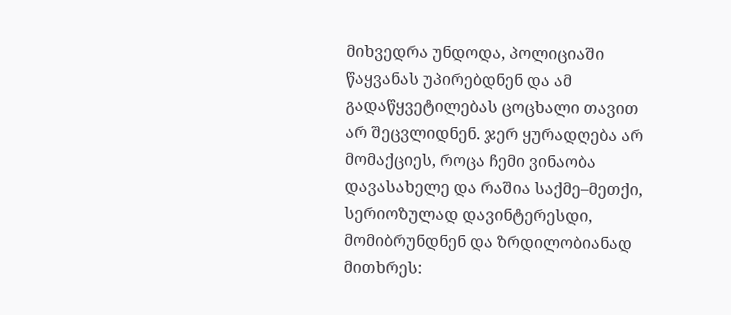მიხვედრა უნდოდა, პოლიციაში წაყვანას უპირებდნენ და ამ გადაწყვეტილებას ცოცხალი თავით არ შეცვლიდნენ. ჯერ ყურადღება არ მომაქციეს, როცა ჩემი ვინაობა დავასახელე და რაშია საქმე–მეთქი, სერიოზულად დავინტერესდი, მომიბრუნდნენ და ზრდილობიანად მითხრეს: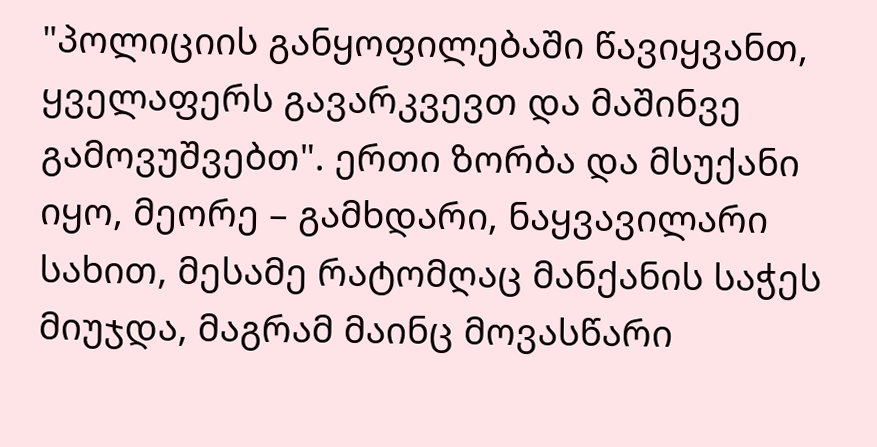"პოლიციის განყოფილებაში წავიყვანთ, ყველაფერს გავარკვევთ და მაშინვე გამოვუშვებთ". ერთი ზორბა და მსუქანი იყო, მეორე – გამხდარი, ნაყვავილარი სახით, მესამე რატომღაც მანქანის საჭეს მიუჯდა, მაგრამ მაინც მოვასწარი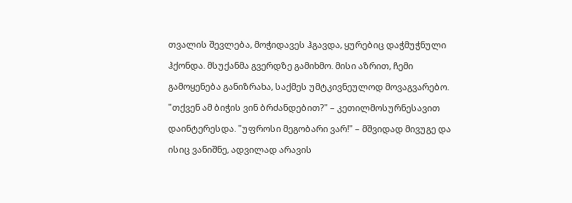თვალის შევლება, მოჭიდავეს ჰგავდა, ყურებიც დაჭმუჭნული ჰქონდა. მსუქანმა გვერდზე გამიხმო. მისი აზრით, ჩემი გამოყენება განიზრახა, საქმეს უმტკივნეულოდ მოვაგვარებო. "თქვენ ამ ბიჭის ვინ ბრძანდებით?" – კეთილმოსურნესავით დაინტერესდა. "უფროსი მეგობარი ვარ!" – მშვიდად მივუგე და ისიც ვანიშნე, ადვილად არავის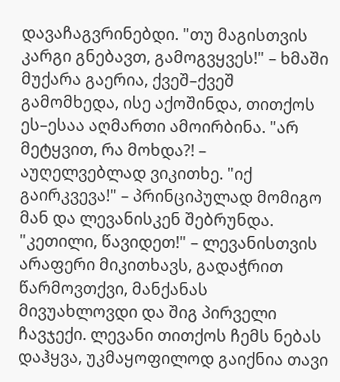დავაჩაგვრინებდი. "თუ მაგისთვის კარგი გნებავთ, გამოგვყვეს!" – ხმაში მუქარა გაერია, ქვეშ–ქვეშ გამომხედა, ისე აქოშინდა, თითქოს ეს–ესაა აღმართი ამოირბინა. "არ მეტყვით, რა მოხდა?! – აუღელვებლად ვიკითხე. "იქ გაირკვევა!" – პრინციპულად მომიგო მან და ლევანისკენ შებრუნდა. "კეთილი, წავიდეთ!" – ლევანისთვის არაფერი მიკითხავს, გადაჭრით წარმოვთქვი, მანქანას მივუახლოვდი და შიგ პირველი ჩავჯექი. ლევანი თითქოს ჩემს ნებას დაჰყვა, უკმაყოფილოდ გაიქნია თავი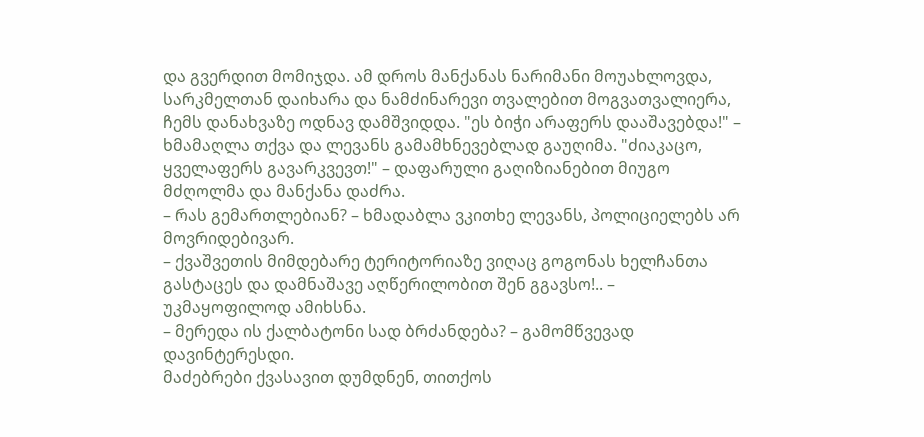და გვერდით მომიჯდა. ამ დროს მანქანას ნარიმანი მოუახლოვდა, სარკმელთან დაიხარა და ნამძინარევი თვალებით მოგვათვალიერა, ჩემს დანახვაზე ოდნავ დამშვიდდა. "ეს ბიჭი არაფერს დააშავებდა!" – ხმამაღლა თქვა და ლევანს გამამხნევებლად გაუღიმა. "ძიაკაცო, ყველაფერს გავარკვევთ!" – დაფარული გაღიზიანებით მიუგო მძღოლმა და მანქანა დაძრა.
– რას გემართლებიან? – ხმადაბლა ვკითხე ლევანს, პოლიციელებს არ მოვრიდებივარ.
– ქვაშვეთის მიმდებარე ტერიტორიაზე ვიღაც გოგონას ხელჩანთა გასტაცეს და დამნაშავე აღწერილობით შენ გგავსო!.. – უკმაყოფილოდ ამიხსნა.
– მერედა ის ქალბატონი სად ბრძანდება? – გამომწვევად დავინტერესდი.
მაძებრები ქვასავით დუმდნენ, თითქოს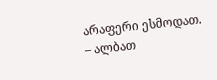არაფერი ესმოდათ.
– ალბათ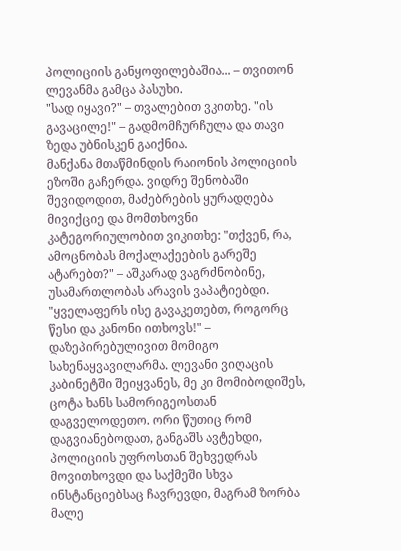პოლიციის განყოფილებაშია... – თვითონ ლევანმა გამცა პასუხი.
"სად იყავი?" – თვალებით ვკითხე. "ის გავაცილე!" – გადმომჩურჩულა და თავი ზედა უბნისკენ გაიქნია.
მანქანა მთაწმინდის რაიონის პოლიციის ეზოში გაჩერდა. ვიდრე შენობაში შევიდოდით, მაძებრების ყურადღება მივიქციე და მომთხოვნი კატეგორიულობით ვიკითხე: "თქვენ, რა, ამოცნობას მოქალაქეების გარეშე ატარებთ?" – აშკარად ვაგრძნობინე, უსამართლობას არავის ვაპატიებდი. "ყველაფერს ისე გავაკეთებთ, როგორც წესი და კანონი ითხოვს!" – დაზეპირებულივით მომიგო სახენაყვავილარმა. ლევანი ვიღაცის კაბინეტში შეიყვანეს, მე კი მომიბოდიშეს, ცოტა ხანს სამორიგეოსთან დაგველოდეთო. ორი წუთიც რომ დაგვიანებოდათ, განგაშს ავტეხდი, პოლიციის უფროსთან შეხვედრას მოვითხოვდი და საქმეში სხვა ინსტანციებსაც ჩავრევდი, მაგრამ ზორბა მალე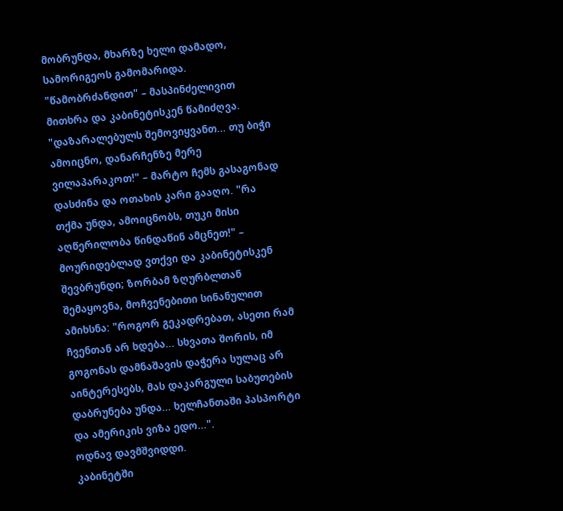მობრუნდა, მხარზე ხელი დამადო, სამორიგეოს გამომარიდა. "წამობრძანდით" – მასპინძელივით მითხრა და კაბინეტისკენ წამიძღვა. "დაზარალებულს შემოვიყვანთ... თუ ბიჭი ამოიცნო, დანარჩენზე მერე ვილაპარაკოთ!" – მარტო ჩემს გასაგონად დასძინა და ოთახის კარი გააღო. "რა თქმა უნდა, ამოიცნობს, თუკი მისი აღწერილობა წინდაწინ ამცნეთ!" – მოურიდებლად ვთქვი და კაბინეტისკენ შევბრუნდი; ზორბამ ზღურბლთან შემაყოვნა, მოჩვენებითი სინანულით ამიხსნა: "როგორ გეკადრებათ, ასეთი რამ ჩვენთან არ ხდება... სხვათა შორის, იმ გოგონას დამნაშავის დაჭერა სულაც არ აინტერესებს, მას დაკარგული საბუთების დაბრუნება უნდა... ხელჩანთაში პასპორტი და ამერიკის ვიზა ედო...".
ოდნავ დავმშვიდდი.
კაბინეტში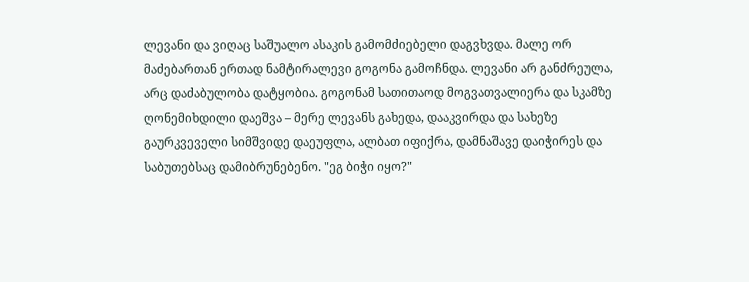ლევანი და ვიღაც საშუალო ასაკის გამომძიებელი დაგვხვდა. მალე ორ მაძებართან ერთად ნამტირალევი გოგონა გამოჩნდა. ლევანი არ განძრეულა, არც დაძაბულობა დატყობია. გოგონამ სათითაოდ მოგვათვალიერა და სკამზე ღონემიხდილი დაეშვა – მერე ლევანს გახედა, დააკვირდა და სახეზე გაურკვეველი სიმშვიდე დაეუფლა, ალბათ იფიქრა, დამნაშავე დაიჭირეს და საბუთებსაც დამიბრუნებენო. "ეგ ბიჭი იყო?"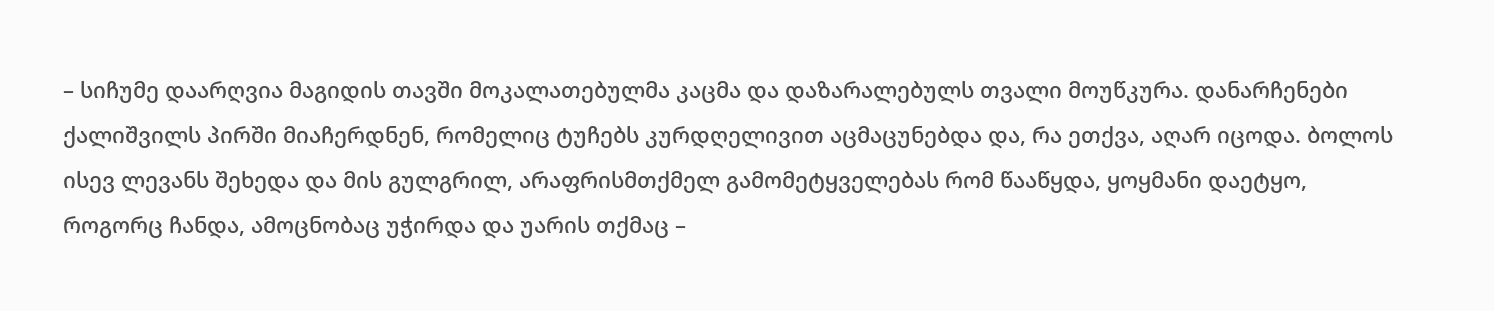– სიჩუმე დაარღვია მაგიდის თავში მოკალათებულმა კაცმა და დაზარალებულს თვალი მოუწკურა. დანარჩენები ქალიშვილს პირში მიაჩერდნენ, რომელიც ტუჩებს კურდღელივით აცმაცუნებდა და, რა ეთქვა, აღარ იცოდა. ბოლოს ისევ ლევანს შეხედა და მის გულგრილ, არაფრისმთქმელ გამომეტყველებას რომ წააწყდა, ყოყმანი დაეტყო, როგორც ჩანდა, ამოცნობაც უჭირდა და უარის თქმაც –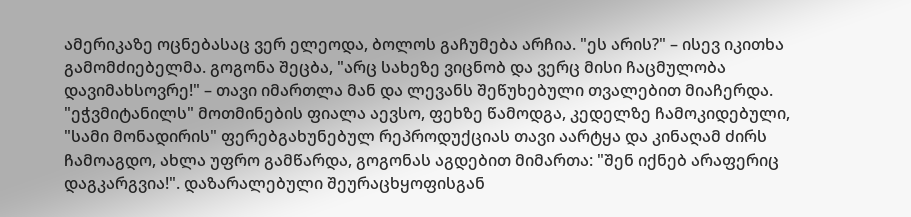ამერიკაზე ოცნებასაც ვერ ელეოდა, ბოლოს გაჩუმება არჩია. "ეს არის?" – ისევ იკითხა გამომძიებელმა. გოგონა შეცბა, "არც სახეზე ვიცნობ და ვერც მისი ჩაცმულობა დავიმახსოვრე!" – თავი იმართლა მან და ლევანს შეწუხებული თვალებით მიაჩერდა. "ეჭვმიტანილს" მოთმინების ფიალა აევსო, ფეხზე წამოდგა, კედელზე ჩამოკიდებული, "სამი მონადირის" ფერებგახუნებულ რეპროდუქციას თავი აარტყა და კინაღამ ძირს ჩამოაგდო, ახლა უფრო გამწარდა, გოგონას აგდებით მიმართა: "შენ იქნებ არაფერიც დაგკარგვია!". დაზარალებული შეურაცხყოფისგან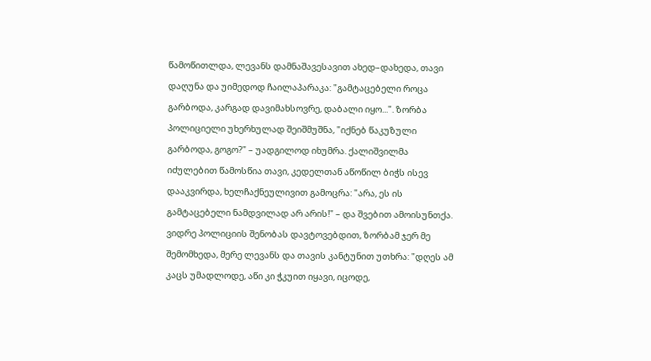წამოწითლდა, ლევანს დამნაშავესავით ახედ–დახედა, თავი დაღუნა და უიმედოდ ჩაილაპარაკა: "გამტაცებელი როცა გარბოდა, კარგად დავიმახსოვრე, დაბალი იყო...". ზორბა პოლიციელი უხერხულად შეიშმუშნა, "იქნებ წაკუზული გარბოდა, გოგო?" – უადგილოდ იხუმრა. ქალიშვილმა იძულებით წამოსწია თავი, კედელთან აწოწილ ბიჭს ისევ დააკვირდა, ხელჩაქნეულივით გამოცრა: "არა, ეს ის გამტაცებელი ნამდვილად არ არის!" – და შვებით ამოისუნთქა.
ვიდრე პოლიციის შენობას დავტოვებდით, ზორბამ ჯერ მე შემომხედა, მერე ლევანს და თავის კანტუნით უთხრა: "დღეს ამ კაცს უმადლოდე, აწი კი ჭკუით იყავი, იცოდე,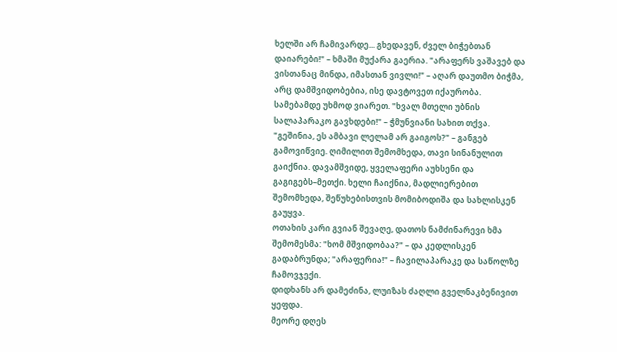ხელში არ ჩამივარდე... გხედავენ, ძველ ბიჭებთან დაიარები!" – ხმაში მუქარა გაერია. "არაფერს ვაშავებ და ვისთანაც მინდა, იმასთან ვივლი!" – აღარ დაუთმო ბიჭმა, არც დამშვიდობებია, ისე დავტოვეთ იქაურობა.
სამებამდე უხმოდ ვიარეთ. "ხვალ მთელი უბნის სალაპარაკო გავხდები!" – ჭმუნვიანი სახით თქვა. "გეშინია, ეს ამბავი ლელამ არ გაიგოს?" – განგებ გამოვიწვიე. ღიმილით შემომხედა, თავი სინანულით გაიქნია. დავამშვიდე, ყველაფერი აუხსენი და გაგიგებს–მეთქი. ხელი ჩაიქნია, მადლიერებით შემომხედა, შეწუხებისთვის მომიბოდიშა და სახლისკენ გაუყვა.
ოთახის კარი გვიან შევაღე, დათოს ნამძინარევი ხმა შემომესმა: "ხომ მშვიდობაა?" – და კედლისკენ გადაბრუნდა; "არაფერია!" – ჩავილაპარაკე და საწოლზე ჩამოვჯექი.
დიდხანს არ დამეძინა, ლუიზას ძაღლი გველნაკბენივით ყეფდა.
მეორე დღეს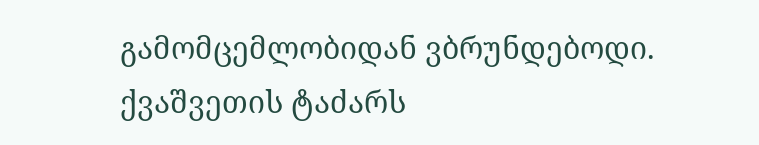გამომცემლობიდან ვბრუნდებოდი. ქვაშვეთის ტაძარს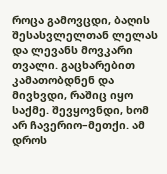როცა გამოვცდი, ბაღის შესასვლელთან ლელას და ლევანს მოვკარი თვალი. გაცხარებით კამათობდნენ და მივხვდი, რაშიც იყო საქმე. შევყოვნდი, ხომ არ ჩავერიო–მეთქი. ამ დროს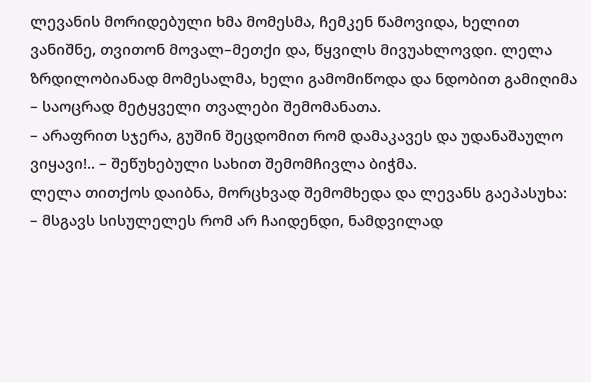ლევანის მორიდებული ხმა მომესმა, ჩემკენ წამოვიდა, ხელით ვანიშნე, თვითონ მოვალ–მეთქი და, წყვილს მივუახლოვდი. ლელა ზრდილობიანად მომესალმა, ხელი გამომიწოდა და ნდობით გამიღიმა – საოცრად მეტყველი თვალები შემომანათა.
– არაფრით სჯერა, გუშინ შეცდომით რომ დამაკავეს და უდანაშაულო ვიყავი!.. – შეწუხებული სახით შემომჩივლა ბიჭმა.
ლელა თითქოს დაიბნა, მორცხვად შემომხედა და ლევანს გაეპასუხა:
– მსგავს სისულელეს რომ არ ჩაიდენდი, ნამდვილად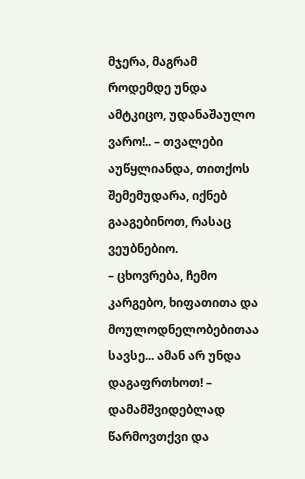მჯერა, მაგრამ როდემდე უნდა ამტკიცო, უდანაშაულო ვარო!.. – თვალები აუწყლიანდა, თითქოს შემემუდარა, იქნებ გააგებინოთ, რასაც ვეუბნებიო.
– ცხოვრება, ჩემო კარგებო, ხიფათითა და მოულოდნელობებითაა სავსე... ამან არ უნდა დაგაფრთხოთ! – დამამშვიდებლად წარმოვთქვი და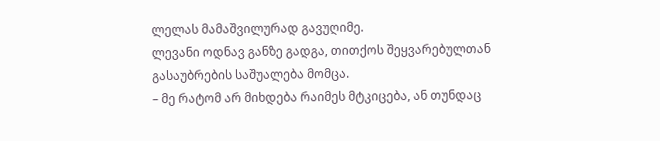ლელას მამაშვილურად გავუღიმე.
ლევანი ოდნავ განზე გადგა, თითქოს შეყვარებულთან გასაუბრების საშუალება მომცა.
– მე რატომ არ მიხდება რაიმეს მტკიცება, ან თუნდაც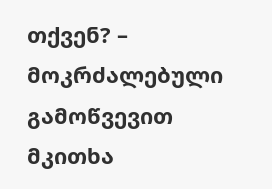თქვენ? – მოკრძალებული გამოწვევით მკითხა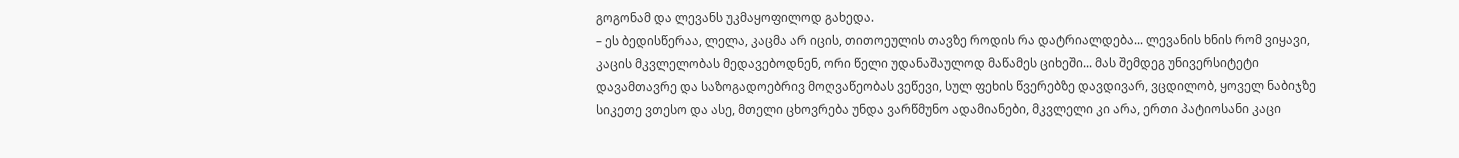გოგონამ და ლევანს უკმაყოფილოდ გახედა.
– ეს ბედისწერაა, ლელა, კაცმა არ იცის, თითოეულის თავზე როდის რა დატრიალდება... ლევანის ხნის რომ ვიყავი, კაცის მკვლელობას მედავებოდნენ, ორი წელი უდანაშაულოდ მაწამეს ციხეში... მას შემდეგ უნივერსიტეტი დავამთავრე და საზოგადოებრივ მოღვაწეობას ვეწევი, სულ ფეხის წვერებზე დავდივარ, ვცდილობ, ყოველ ნაბიჯზე სიკეთე ვთესო და ასე, მთელი ცხოვრება უნდა ვარწმუნო ადამიანები, მკვლელი კი არა, ერთი პატიოსანი კაცი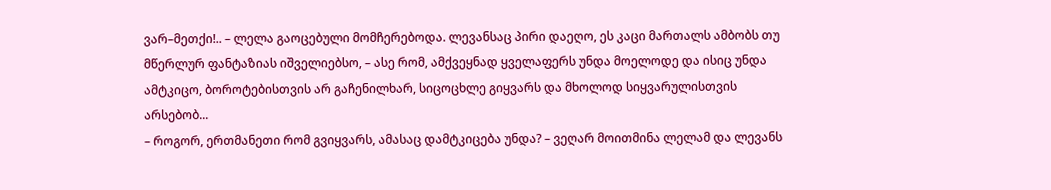ვარ–მეთქი!.. – ლელა გაოცებული მომჩერებოდა. ლევანსაც პირი დაეღო, ეს კაცი მართალს ამბობს თუ მწერლურ ფანტაზიას იშველიებსო, – ასე რომ, ამქვეყნად ყველაფერს უნდა მოელოდე და ისიც უნდა ამტკიცო, ბოროტებისთვის არ გაჩენილხარ, სიცოცხლე გიყვარს და მხოლოდ სიყვარულისთვის არსებობ...
– როგორ, ერთმანეთი რომ გვიყვარს, ამასაც დამტკიცება უნდა? – ვეღარ მოითმინა ლელამ და ლევანს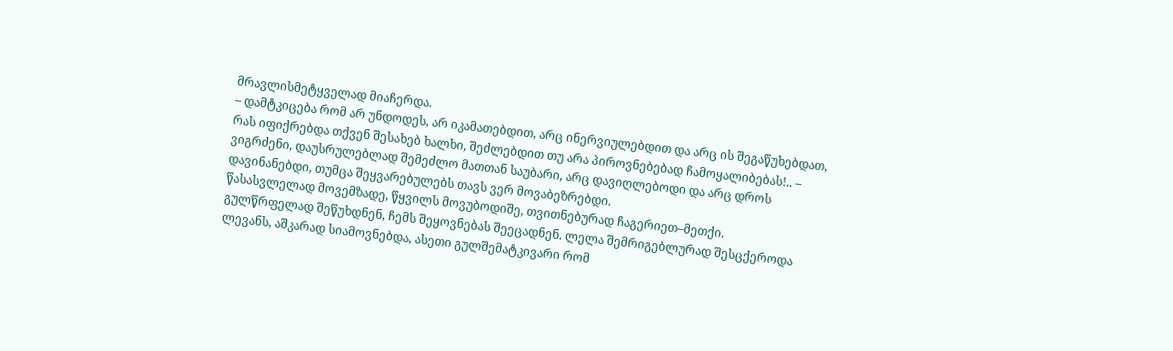მრავლისმეტყველად მიაჩერდა.
– დამტკიცება რომ არ უნდოდეს, არ იკამათებდით, არც ინერვიულებდით და არც ის შეგაწუხებდათ, რას იფიქრებდა თქვენ შესახებ ხალხი, შეძლებდით თუ არა პიროვნებებად ჩამოყალიბებას!.. – ვიგრძენი, დაუსრულებლად შემეძლო მათთან საუბარი, არც დავიღლებოდი და არც დროს დავინანებდი, თუმცა შეყვარებულებს თავს ვერ მოვაბეზრებდი.
წასასვლელად მოვემზადე, წყვილს მოვუბოდიშე, თვითნებურად ჩაგერიეთ–მეთქი.
გულწრფელად შეწუხდნენ, ჩემს შეყოვნებას შეეცადნენ. ლელა შემრიგებლურად შესცქეროდა ლევანს, აშკარად სიამოვნებდა, ასეთი გულშემატკივარი რომ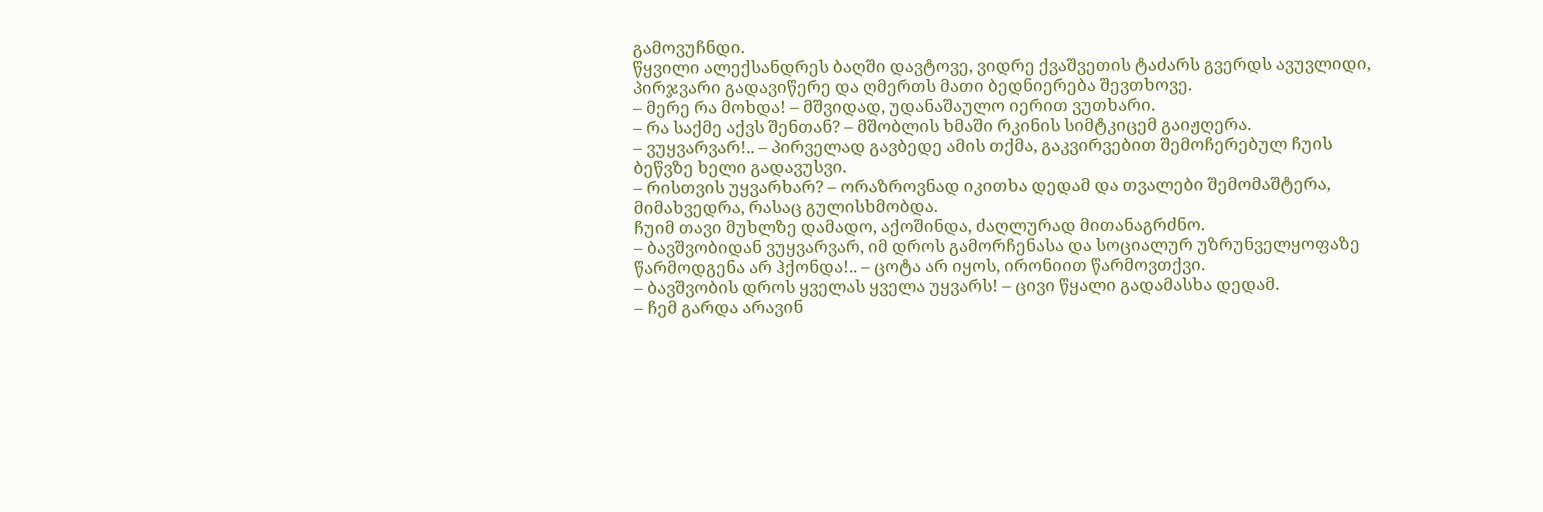გამოვუჩნდი.
წყვილი ალექსანდრეს ბაღში დავტოვე, ვიდრე ქვაშვეთის ტაძარს გვერდს ავუვლიდი, პირჯვარი გადავიწერე და ღმერთს მათი ბედნიერება შევთხოვე.
– მერე რა მოხდა! – მშვიდად, უდანაშაულო იერით ვუთხარი.
– რა საქმე აქვს შენთან? – მშობლის ხმაში რკინის სიმტკიცემ გაიჟღერა.
– ვუყვარვარ!.. – პირველად გავბედე ამის თქმა, გაკვირვებით შემოჩერებულ ჩუის ბეწვზე ხელი გადავუსვი.
– რისთვის უყვარხარ? – ორაზროვნად იკითხა დედამ და თვალები შემომაშტერა, მიმახვედრა, რასაც გულისხმობდა.
ჩუიმ თავი მუხლზე დამადო, აქოშინდა, ძაღლურად მითანაგრძნო.
– ბავშვობიდან ვუყვარვარ, იმ დროს გამორჩენასა და სოციალურ უზრუნველყოფაზე წარმოდგენა არ ჰქონდა!.. – ცოტა არ იყოს, ირონიით წარმოვთქვი.
– ბავშვობის დროს ყველას ყველა უყვარს! – ცივი წყალი გადამასხა დედამ.
– ჩემ გარდა არავინ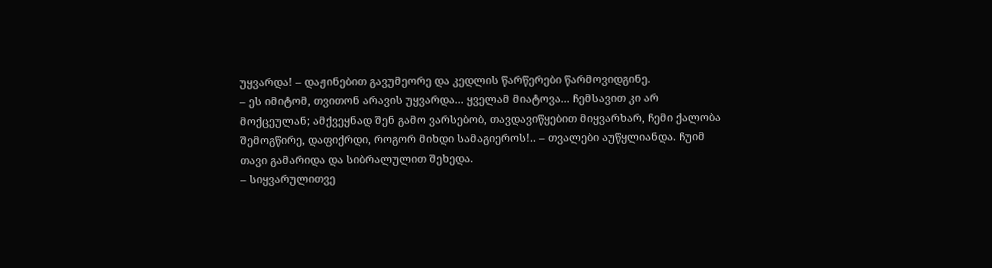უყვარდა! – დაჟინებით გავუმეორე და კედლის წარწერები წარმოვიდგინე.
– ეს იმიტომ, თვითონ არავის უყვარდა... ყველამ მიატოვა... ჩემსავით კი არ მოქცეულან; ამქვეყნად შენ გამო ვარსებობ, თავდავიწყებით მიყვარხარ, ჩემი ქალობა შემოგწირე, დაფიქრდი, როგორ მიხდი სამაგიეროს!.. – თვალები აუწყლიანდა. ჩუიმ თავი გამარიდა და სიბრალულით შეხედა.
– სიყვარულითვე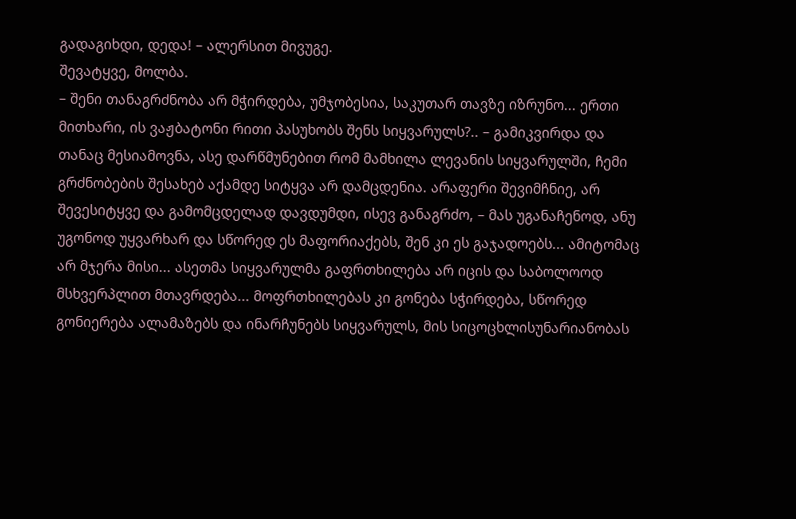გადაგიხდი, დედა! – ალერსით მივუგე.
შევატყვე, მოლბა.
– შენი თანაგრძნობა არ მჭირდება, უმჯობესია, საკუთარ თავზე იზრუნო... ერთი მითხარი, ის ვაჟბატონი რითი პასუხობს შენს სიყვარულს?.. – გამიკვირდა და თანაც მესიამოვნა, ასე დარწმუნებით რომ მამხილა ლევანის სიყვარულში, ჩემი გრძნობების შესახებ აქამდე სიტყვა არ დამცდენია. არაფერი შევიმჩნიე, არ შევესიტყვე და გამომცდელად დავდუმდი, ისევ განაგრძო, – მას უგანაჩენოდ, ანუ უგონოდ უყვარხარ და სწორედ ეს მაფორიაქებს, შენ კი ეს გაჯადოებს... ამიტომაც არ მჯერა მისი... ასეთმა სიყვარულმა გაფრთხილება არ იცის და საბოლოოდ მსხვერპლით მთავრდება... მოფრთხილებას კი გონება სჭირდება, სწორედ გონიერება ალამაზებს და ინარჩუნებს სიყვარულს, მის სიცოცხლისუნარიანობას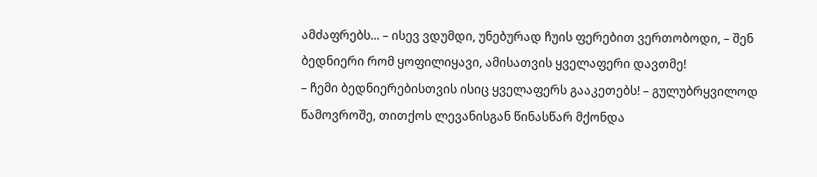ამძაფრებს... – ისევ ვდუმდი, უნებურად ჩუის ფერებით ვერთობოდი, – შენ ბედნიერი რომ ყოფილიყავი, ამისათვის ყველაფერი დავთმე!
– ჩემი ბედნიერებისთვის ისიც ყველაფერს გააკეთებს! – გულუბრყვილოდ წამოვროშე, თითქოს ლევანისგან წინასწარ მქონდა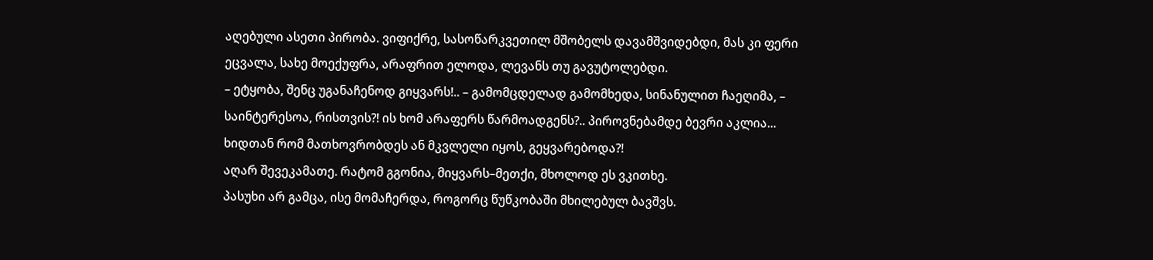აღებული ასეთი პირობა. ვიფიქრე, სასოწარკვეთილ მშობელს დავამშვიდებდი, მას კი ფერი ეცვალა, სახე მოექუფრა, არაფრით ელოდა, ლევანს თუ გავუტოლებდი.
– ეტყობა, შენც უგანაჩენოდ გიყვარს!.. – გამომცდელად გამომხედა, სინანულით ჩაეღიმა, – საინტერესოა, რისთვის?! ის ხომ არაფერს წარმოადგენს?.. პიროვნებამდე ბევრი აკლია... ხიდთან რომ მათხოვრობდეს ან მკვლელი იყოს, გეყვარებოდა?!
აღარ შევეკამათე. რატომ გგონია, მიყვარს–მეთქი, მხოლოდ ეს ვკითხე.
პასუხი არ გამცა, ისე მომაჩერდა, როგორც წუწკობაში მხილებულ ბავშვს.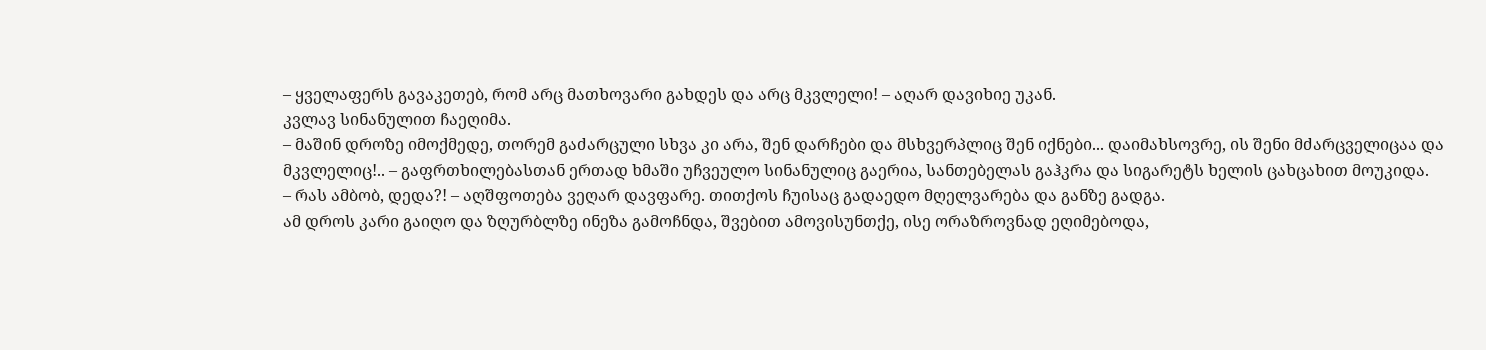– ყველაფერს გავაკეთებ, რომ არც მათხოვარი გახდეს და არც მკვლელი! – აღარ დავიხიე უკან.
კვლავ სინანულით ჩაეღიმა.
– მაშინ დროზე იმოქმედე, თორემ გაძარცული სხვა კი არა, შენ დარჩები და მსხვერპლიც შენ იქნები... დაიმახსოვრე, ის შენი მძარცველიცაა და მკვლელიც!.. – გაფრთხილებასთან ერთად ხმაში უჩვეულო სინანულიც გაერია, სანთებელას გაჰკრა და სიგარეტს ხელის ცახცახით მოუკიდა.
– რას ამბობ, დედა?! – აღშფოთება ვეღარ დავფარე. თითქოს ჩუისაც გადაედო მღელვარება და განზე გადგა.
ამ დროს კარი გაიღო და ზღურბლზე ინეზა გამოჩნდა, შვებით ამოვისუნთქე, ისე ორაზროვნად ეღიმებოდა,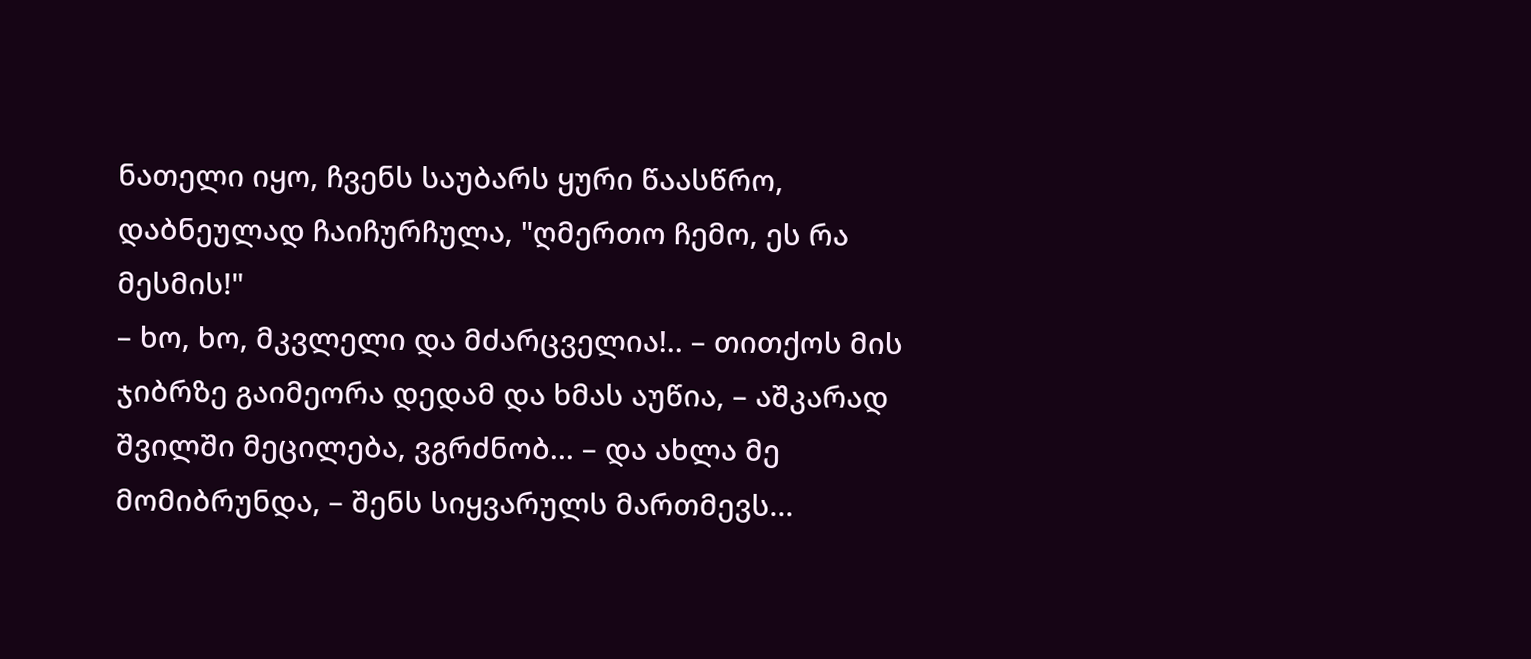ნათელი იყო, ჩვენს საუბარს ყური წაასწრო, დაბნეულად ჩაიჩურჩულა, "ღმერთო ჩემო, ეს რა მესმის!"
– ხო, ხო, მკვლელი და მძარცველია!.. – თითქოს მის ჯიბრზე გაიმეორა დედამ და ხმას აუწია, – აშკარად შვილში მეცილება, ვგრძნობ... – და ახლა მე მომიბრუნდა, – შენს სიყვარულს მართმევს...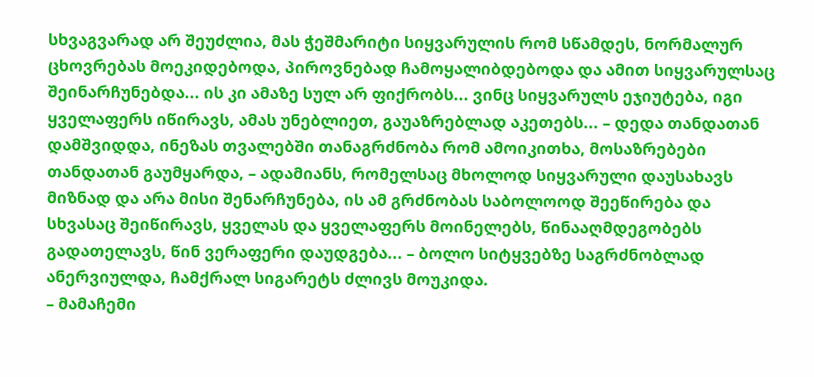სხვაგვარად არ შეუძლია, მას ჭეშმარიტი სიყვარულის რომ სწამდეს, ნორმალურ ცხოვრებას მოეკიდებოდა, პიროვნებად ჩამოყალიბდებოდა და ამით სიყვარულსაც შეინარჩუნებდა... ის კი ამაზე სულ არ ფიქრობს... ვინც სიყვარულს ეჯიუტება, იგი ყველაფერს იწირავს, ამას უნებლიეთ, გაუაზრებლად აკეთებს... – დედა თანდათან დამშვიდდა, ინეზას თვალებში თანაგრძნობა რომ ამოიკითხა, მოსაზრებები თანდათან გაუმყარდა, – ადამიანს, რომელსაც მხოლოდ სიყვარული დაუსახავს მიზნად და არა მისი შენარჩუნება, ის ამ გრძნობას საბოლოოდ შეეწირება და სხვასაც შეიწირავს, ყველას და ყველაფერს მოინელებს, წინააღმდეგობებს გადათელავს, წინ ვერაფერი დაუდგება... – ბოლო სიტყვებზე საგრძნობლად ანერვიულდა, ჩამქრალ სიგარეტს ძლივს მოუკიდა.
– მამაჩემი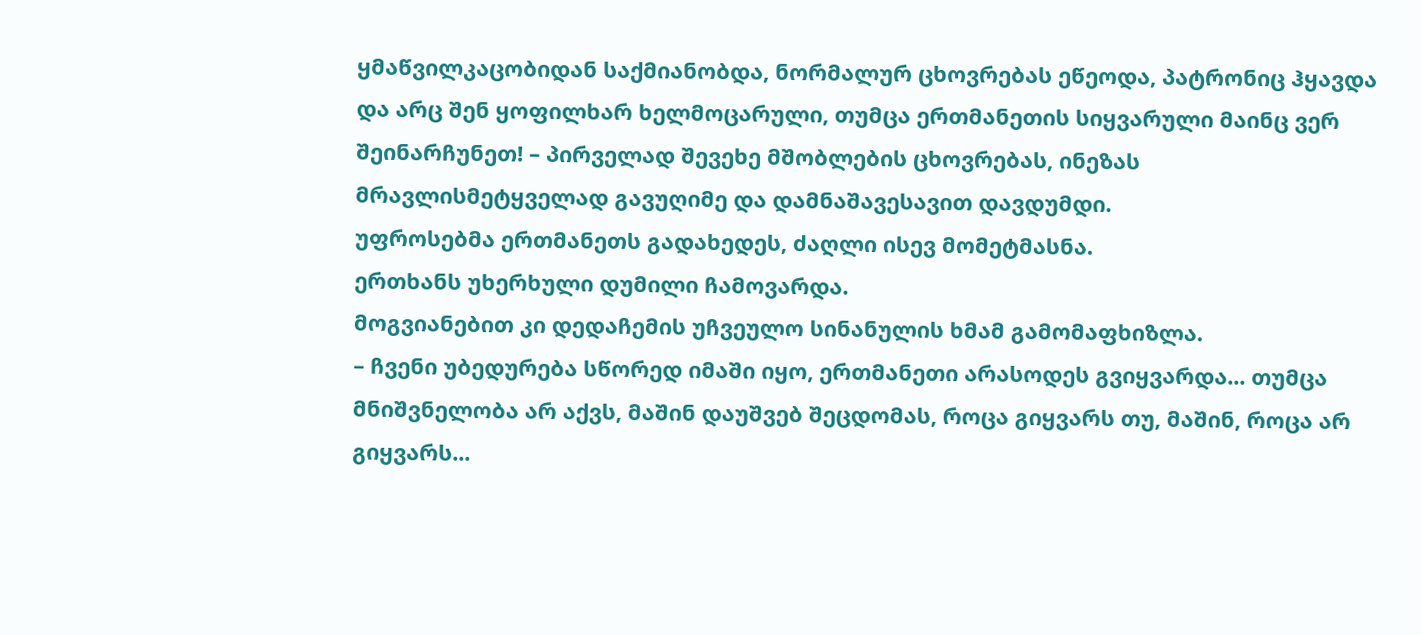ყმაწვილკაცობიდან საქმიანობდა, ნორმალურ ცხოვრებას ეწეოდა, პატრონიც ჰყავდა და არც შენ ყოფილხარ ხელმოცარული, თუმცა ერთმანეთის სიყვარული მაინც ვერ შეინარჩუნეთ! – პირველად შევეხე მშობლების ცხოვრებას, ინეზას მრავლისმეტყველად გავუღიმე და დამნაშავესავით დავდუმდი.
უფროსებმა ერთმანეთს გადახედეს, ძაღლი ისევ მომეტმასნა.
ერთხანს უხერხული დუმილი ჩამოვარდა.
მოგვიანებით კი დედაჩემის უჩვეულო სინანულის ხმამ გამომაფხიზლა.
– ჩვენი უბედურება სწორედ იმაში იყო, ერთმანეთი არასოდეს გვიყვარდა... თუმცა მნიშვნელობა არ აქვს, მაშინ დაუშვებ შეცდომას, როცა გიყვარს თუ, მაშინ, როცა არ გიყვარს...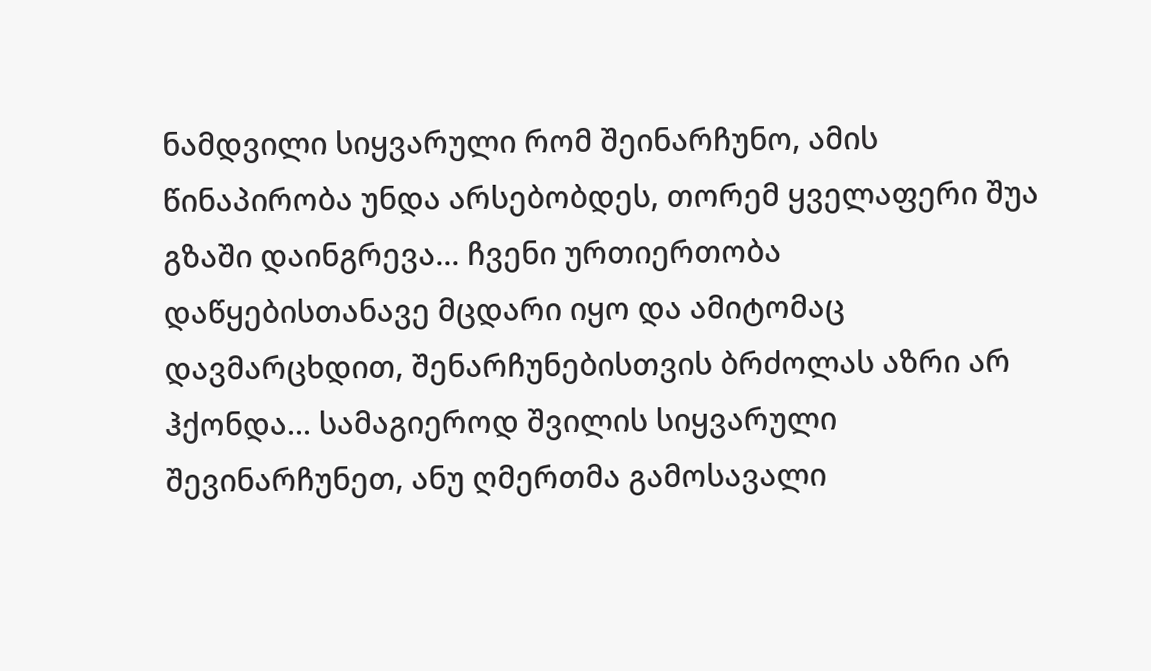ნამდვილი სიყვარული რომ შეინარჩუნო, ამის წინაპირობა უნდა არსებობდეს, თორემ ყველაფერი შუა გზაში დაინგრევა... ჩვენი ურთიერთობა დაწყებისთანავე მცდარი იყო და ამიტომაც დავმარცხდით, შენარჩუნებისთვის ბრძოლას აზრი არ ჰქონდა... სამაგიეროდ შვილის სიყვარული შევინარჩუნეთ, ანუ ღმერთმა გამოსავალი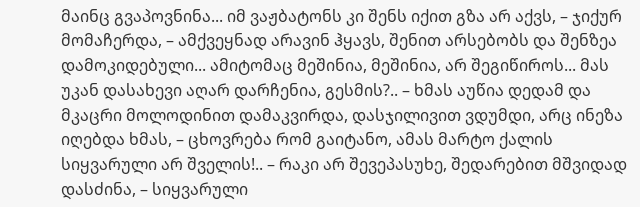მაინც გვაპოვნინა... იმ ვაჟბატონს კი შენს იქით გზა არ აქვს, – ჯიქურ მომაჩერდა, – ამქვეყნად არავინ ჰყავს, შენით არსებობს და შენზეა დამოკიდებული... ამიტომაც მეშინია, მეშინია, არ შეგიწიროს... მას უკან დასახევი აღარ დარჩენია, გესმის?.. – ხმას აუწია დედამ და მკაცრი მოლოდინით დამაკვირდა, დასჯილივით ვდუმდი, არც ინეზა იღებდა ხმას, – ცხოვრება რომ გაიტანო, ამას მარტო ქალის სიყვარული არ შველის!.. – რაკი არ შევეპასუხე, შედარებით მშვიდად დასძინა, – სიყვარული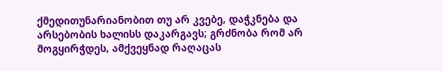ქმედითუნარიანობით თუ არ კვებე, დაჭკნება და არსებობის ხალისს დაკარგავს; გრძნობა რომ არ მოგყირჭდეს, ამქვეყნად რაღაცას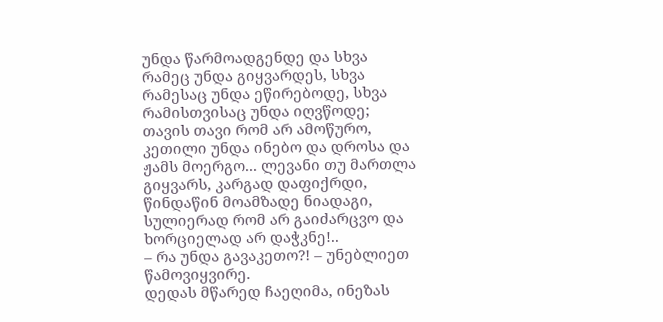უნდა წარმოადგენდე და სხვა რამეც უნდა გიყვარდეს, სხვა რამესაც უნდა ეწირებოდე, სხვა რამისთვისაც უნდა იღვწოდე; თავის თავი რომ არ ამოწურო, კეთილი უნდა ინებო და დროსა და ჟამს მოერგო... ლევანი თუ მართლა გიყვარს, კარგად დაფიქრდი, წინდაწინ მოამზადე ნიადაგი, სულიერად რომ არ გაიძარცვო და ხორციელად არ დაჭკნე!..
– რა უნდა გავაკეთო?! – უნებლიეთ წამოვიყვირე.
დედას მწარედ ჩაეღიმა, ინეზას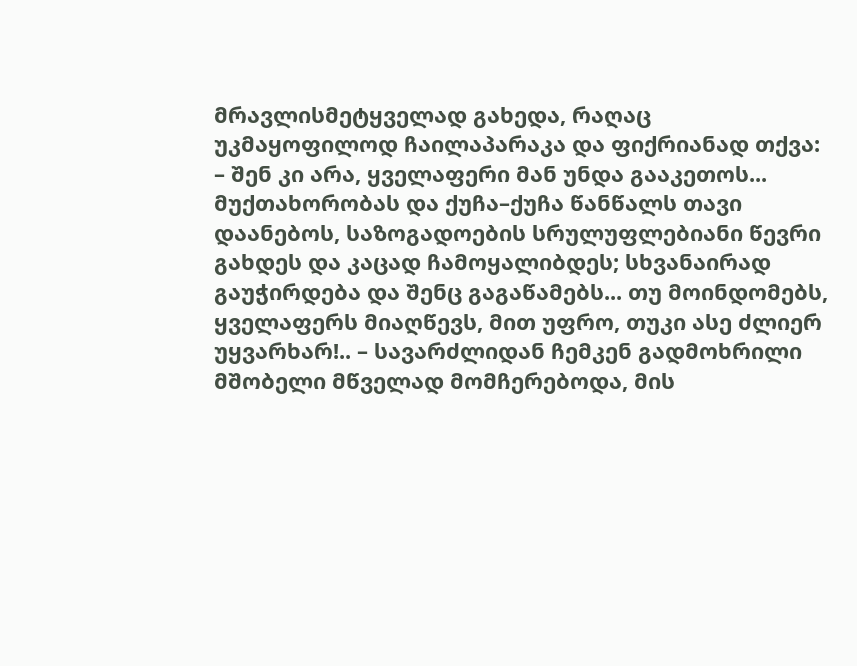მრავლისმეტყველად გახედა, რაღაც უკმაყოფილოდ ჩაილაპარაკა და ფიქრიანად თქვა:
– შენ კი არა, ყველაფერი მან უნდა გააკეთოს... მუქთახორობას და ქუჩა–ქუჩა წანწალს თავი დაანებოს, საზოგადოების სრულუფლებიანი წევრი გახდეს და კაცად ჩამოყალიბდეს; სხვანაირად გაუჭირდება და შენც გაგაწამებს... თუ მოინდომებს, ყველაფერს მიაღწევს, მით უფრო, თუკი ასე ძლიერ უყვარხარ!.. – სავარძლიდან ჩემკენ გადმოხრილი მშობელი მწველად მომჩერებოდა, მის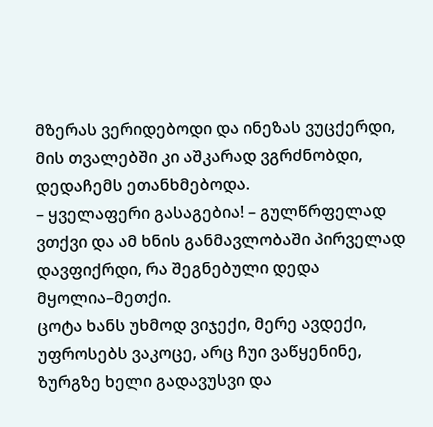მზერას ვერიდებოდი და ინეზას ვუცქერდი, მის თვალებში კი აშკარად ვგრძნობდი, დედაჩემს ეთანხმებოდა.
– ყველაფერი გასაგებია! – გულწრფელად ვთქვი და ამ ხნის განმავლობაში პირველად დავფიქრდი, რა შეგნებული დედა მყოლია–მეთქი.
ცოტა ხანს უხმოდ ვიჯექი, მერე ავდექი, უფროსებს ვაკოცე, არც ჩუი ვაწყენინე, ზურგზე ხელი გადავუსვი და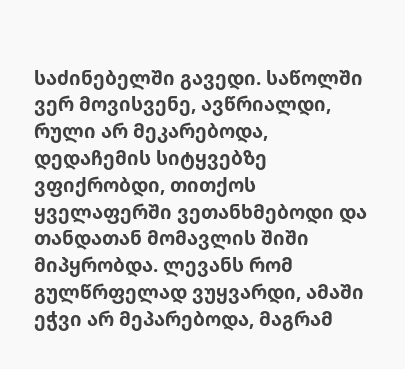საძინებელში გავედი. საწოლში ვერ მოვისვენე, ავწრიალდი, რული არ მეკარებოდა, დედაჩემის სიტყვებზე ვფიქრობდი, თითქოს ყველაფერში ვეთანხმებოდი და თანდათან მომავლის შიში მიპყრობდა. ლევანს რომ გულწრფელად ვუყვარდი, ამაში ეჭვი არ მეპარებოდა, მაგრამ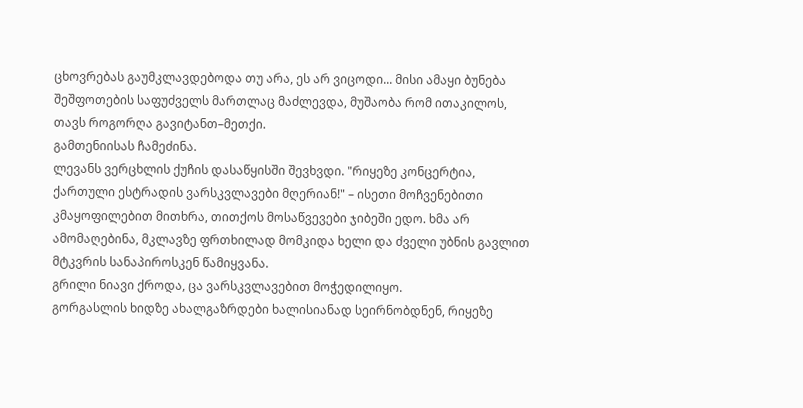ცხოვრებას გაუმკლავდებოდა თუ არა, ეს არ ვიცოდი... მისი ამაყი ბუნება შეშფოთების საფუძველს მართლაც მაძლევდა, მუშაობა რომ ითაკილოს, თავს როგორღა გავიტანთ–მეთქი.
გამთენიისას ჩამეძინა.
ლევანს ვერცხლის ქუჩის დასაწყისში შევხვდი. "რიყეზე კონცერტია, ქართული ესტრადის ვარსკვლავები მღერიან!" – ისეთი მოჩვენებითი კმაყოფილებით მითხრა, თითქოს მოსაწვევები ჯიბეში ედო. ხმა არ ამომაღებინა, მკლავზე ფრთხილად მომკიდა ხელი და ძველი უბნის გავლით მტკვრის სანაპიროსკენ წამიყვანა.
გრილი ნიავი ქროდა, ცა ვარსკვლავებით მოჭედილიყო.
გორგასლის ხიდზე ახალგაზრდები ხალისიანად სეირნობდნენ, რიყეზე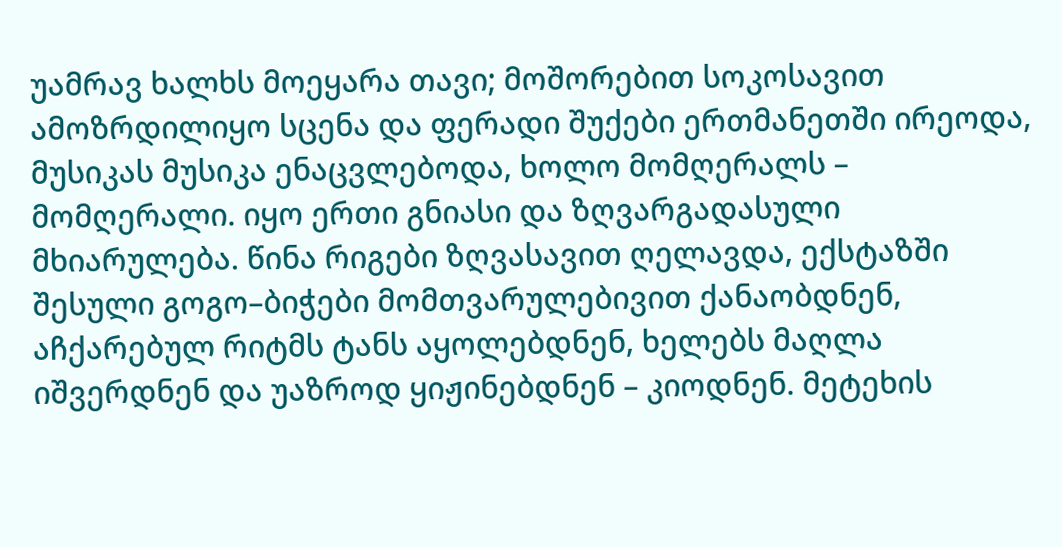უამრავ ხალხს მოეყარა თავი; მოშორებით სოკოსავით ამოზრდილიყო სცენა და ფერადი შუქები ერთმანეთში ირეოდა, მუსიკას მუსიკა ენაცვლებოდა, ხოლო მომღერალს – მომღერალი. იყო ერთი გნიასი და ზღვარგადასული მხიარულება. წინა რიგები ზღვასავით ღელავდა, ექსტაზში შესული გოგო–ბიჭები მომთვარულებივით ქანაობდნენ, აჩქარებულ რიტმს ტანს აყოლებდნენ, ხელებს მაღლა იშვერდნენ და უაზროდ ყიჟინებდნენ – კიოდნენ. მეტეხის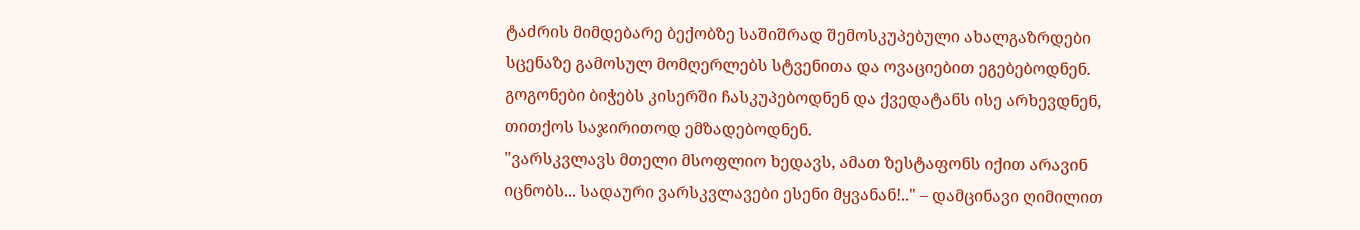ტაძრის მიმდებარე ბექობზე საშიშრად შემოსკუპებული ახალგაზრდები სცენაზე გამოსულ მომღერლებს სტვენითა და ოვაციებით ეგებებოდნენ. გოგონები ბიჭებს კისერში ჩასკუპებოდნენ და ქვედატანს ისე არხევდნენ, თითქოს საჯირითოდ ემზადებოდნენ.
"ვარსკვლავს მთელი მსოფლიო ხედავს, ამათ ზესტაფონს იქით არავინ იცნობს... სადაური ვარსკვლავები ესენი მყვანან!.." – დამცინავი ღიმილით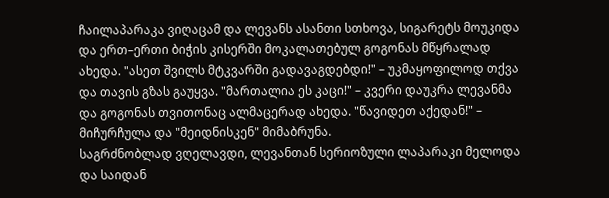ჩაილაპარაკა ვიღაცამ და ლევანს ასანთი სთხოვა, სიგარეტს მოუკიდა და ერთ–ერთი ბიჭის კისერში მოკალათებულ გოგონას მწყრალად ახედა. "ასეთ შვილს მტკვარში გადავაგდებდი!" – უკმაყოფილოდ თქვა და თავის გზას გაუყვა. "მართალია ეს კაცი!" – კვერი დაუკრა ლევანმა და გოგონას თვითონაც ალმაცერად ახედა. "წავიდეთ აქედან!" – მიჩურჩულა და "მეიდნისკენ" მიმაბრუნა.
საგრძნობლად ვღელავდი, ლევანთან სერიოზული ლაპარაკი მელოდა და საიდან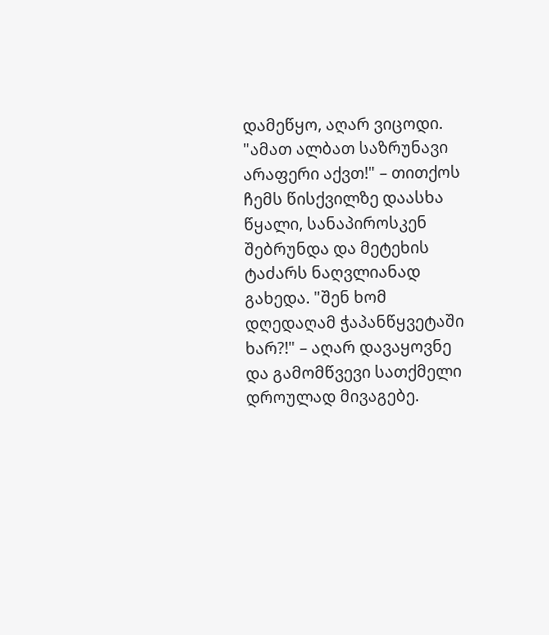დამეწყო, აღარ ვიცოდი. "ამათ ალბათ საზრუნავი არაფერი აქვთ!" – თითქოს ჩემს წისქვილზე დაასხა წყალი, სანაპიროსკენ შებრუნდა და მეტეხის ტაძარს ნაღვლიანად გახედა. "შენ ხომ დღედაღამ ჭაპანწყვეტაში ხარ?!" – აღარ დავაყოვნე და გამომწვევი სათქმელი დროულად მივაგებე.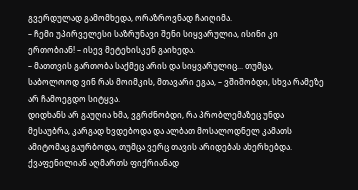გვერდულად გამომხედა, ორაზროვნად ჩაიღიმა.
– ჩემი უპირველესი საზრუნავი შენი სიყვარულია, ისინი კი ერთობიან! – ისევ მეტეხისკენ გაიხედა.
– მათთვის გართობა საქმეც არის და სიყვარულიც... თუმცა, საბოლოოდ ვინ რას მოიმკის, მთავარი ეგაა, – ვშიშობდი, სხვა რამეზე არ ჩამოეგდო სიტყვა.
დიდხანს არ გაუღია ხმა, ვგრძნობდი, რა პრობლემაზეც უნდა მესაუბრა, კარგად ხვდებოდა და ალბათ მოსალოდნელ კამათს ამიტომაც გაურბოდა, თუმცა ვერც თავის არიდებას ახერხებდა.
ქვაფენილიან აღმართს ფიქრიანად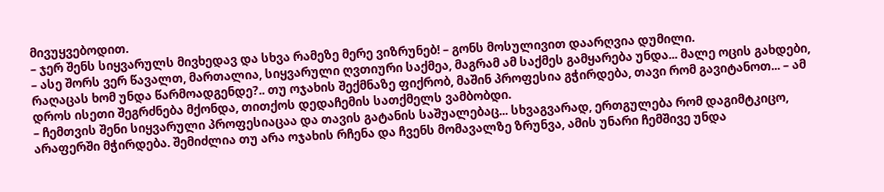მივუყვებოდით.
– ჯერ შენს სიყვარულს მივხედავ და სხვა რამეზე მერე ვიზრუნებ! – გონს მოსულივით დაარღვია დუმილი.
– ასე შორს ვერ წავალთ, მართალია, სიყვარული ღვთიური საქმეა, მაგრამ ამ საქმეს გამყარება უნდა... მალე ოცის გახდები, რაღაცას ხომ უნდა წარმოადგენდე?.. თუ ოჯახის შექმნაზე ფიქრობ, მაშინ პროფესია გჭირდება, თავი რომ გავიტანოთ... – ამ დროს ისეთი შეგრძნება მქონდა, თითქოს დედაჩემის სათქმელს ვამბობდი.
– ჩემთვის შენი სიყვარული პროფესიაცაა და თავის გატანის საშუალებაც... სხვაგვარად, ერთგულება რომ დაგიმტკიცო, არაფერში მჭირდება. შემიძლია თუ არა ოჯახის რჩენა და ჩვენს მომავალზე ზრუნვა, ამის უნარი ჩემშივე უნდა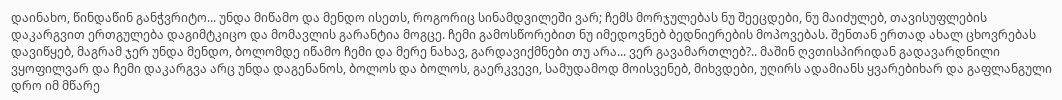დაინახო, წინდაწინ განჭვრიტო... უნდა მიწამო და მენდო ისეთს, როგორიც სინამდვილეში ვარ; ჩემს მორჯულებას ნუ შეეცდები, ნუ მაიძულებ, თავისუფლების დაკარგვით ერთგულება დაგიმტკიცო და მომავლის გარანტია მოგცე. ჩემი გამოსწორებით ნუ იმედოვნებ ბედნიერების მოპოვებას. შენთან ერთად ახალ ცხოვრებას დავიწყებ, მაგრამ ჯერ უნდა მენდო, ბოლომდე იწამო ჩემი და მერე ნახავ, გარდავიქმნები თუ არა... ვერ გავამართლებ?.. მაშინ ღვთისპირიდან გადავარდნილი ვყოფილვარ და ჩემი დაკარგვა არც უნდა დაგენანოს, ბოლოს და ბოლოს, გაერკვევი, სამუდამოდ მოისვენებ, მიხვდები, უღირს ადამიანს ყვარებიხარ და გაფლანგული დრო იმ მწარე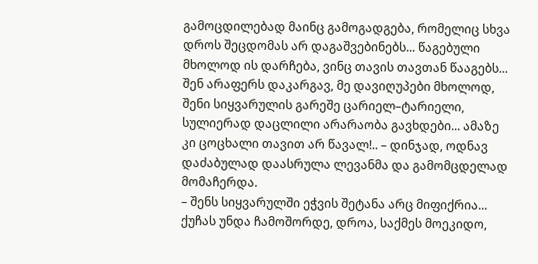გამოცდილებად მაინც გამოგადგება, რომელიც სხვა დროს შეცდომას არ დაგაშვებინებს... წაგებული მხოლოდ ის დარჩება, ვინც თავის თავთან წააგებს... შენ არაფერს დაკარგავ, მე დავიღუპები მხოლოდ, შენი სიყვარულის გარეშე ცარიელ–ტარიელი, სულიერად დაცლილი არარაობა გავხდები... ამაზე კი ცოცხალი თავით არ წავალ!.. – დინჯად, ოდნავ დაძაბულად დაასრულა ლევანმა და გამომცდელად მომაჩერდა.
– შენს სიყვარულში ეჭვის შეტანა არც მიფიქრია... ქუჩას უნდა ჩამოშორდე, დროა, საქმეს მოეკიდო,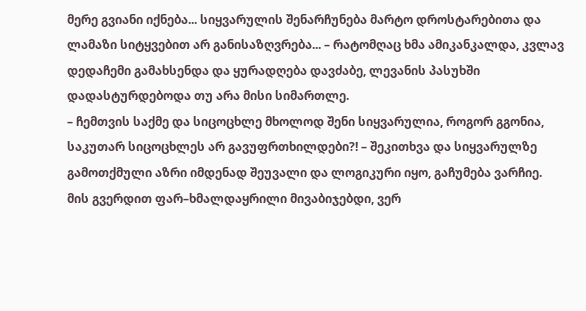მერე გვიანი იქნება... სიყვარულის შენარჩუნება მარტო დროსტარებითა და ლამაზი სიტყვებით არ განისაზღვრება... – რატომღაც ხმა ამიკანკალდა, კვლავ დედაჩემი გამახსენდა და ყურადღება დავძაბე, ლევანის პასუხში დადასტურდებოდა თუ არა მისი სიმართლე.
– ჩემთვის საქმე და სიცოცხლე მხოლოდ შენი სიყვარულია, როგორ გგონია, საკუთარ სიცოცხლეს არ გავუფრთხილდები?! – შეკითხვა და სიყვარულზე გამოთქმული აზრი იმდენად შეუვალი და ლოგიკური იყო, გაჩუმება ვარჩიე.
მის გვერდით ფარ–ხმალდაყრილი მივაბიჯებდი, ვერ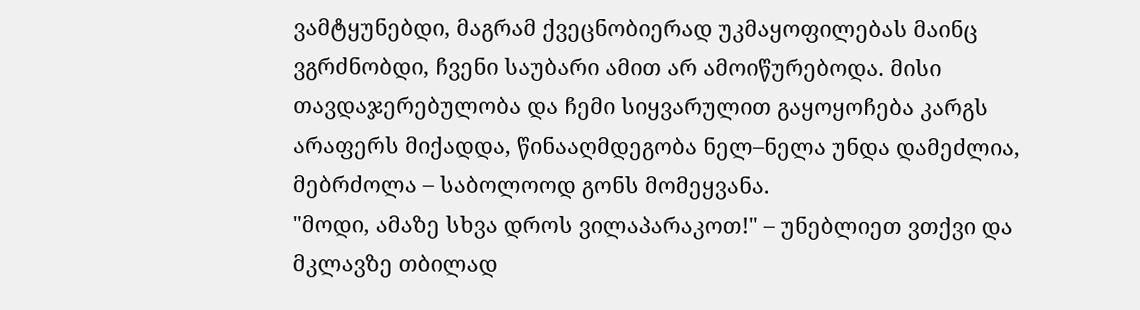ვამტყუნებდი, მაგრამ ქვეცნობიერად უკმაყოფილებას მაინც ვგრძნობდი, ჩვენი საუბარი ამით არ ამოიწურებოდა. მისი თავდაჯერებულობა და ჩემი სიყვარულით გაყოყოჩება კარგს არაფერს მიქადდა, წინააღმდეგობა ნელ–ნელა უნდა დამეძლია, მებრძოლა – საბოლოოდ გონს მომეყვანა.
"მოდი, ამაზე სხვა დროს ვილაპარაკოთ!" – უნებლიეთ ვთქვი და მკლავზე თბილად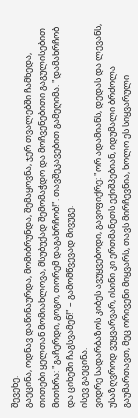შევეხე.
გაეცინა, ოდნავ დაწინაურდა, მომიბრუნდა, შემაყოვნა, ჯერ თვალებში ჩამხედა, თითები ყელთან მომიახლოვა, მსუბუქად შემომაჭდო და მოჩვენებითი გაგულისებით მითხრა: "გაჩერდი, გოგო, თორემ დაგახრჩობ!". თავშეკავებით გამეღიმა. "დამახრჩობ და ციხეში ჩაგსვამენ!" – გამომწვევად მივუგე.
ისევ გაეცინა.
ვიდრე სადარბაზოს კიბეს ავუყვებოდი, გავიფიქრე: "ორ ადამიანს, დედას და ლევანს, უსაზღვროდ ვუყვარვარ, ისინი კი ერთმანეთს ექიშპებიან, იდუმალი ბრძოლა გაუმართავთ, მეც ორივენი მიყვარს, თავს მირჩევნია, ხოლო ეს სიყვარული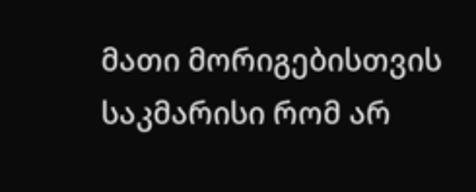მათი მორიგებისთვის საკმარისი რომ არ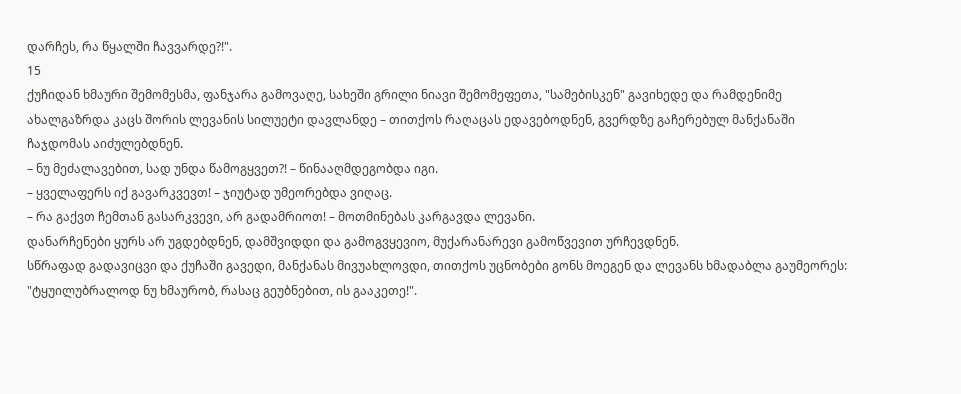დარჩეს, რა წყალში ჩავვარდე?!".
15
ქუჩიდან ხმაური შემომესმა, ფანჯარა გამოვაღე, სახეში გრილი ნიავი შემომეფეთა, "სამებისკენ" გავიხედე და რამდენიმე ახალგაზრდა კაცს შორის ლევანის სილუეტი დავლანდე – თითქოს რაღაცას ედავებოდნენ, გვერდზე გაჩერებულ მანქანაში ჩაჯდომას აიძულებდნენ.
– ნუ მეძალავებით, სად უნდა წამოგყვეთ?! – წინააღმდეგობდა იგი.
– ყველაფერს იქ გავარკვევთ! – ჯიუტად უმეორებდა ვიღაც.
– რა გაქვთ ჩემთან გასარკვევი, არ გადამრიოთ! – მოთმინებას კარგავდა ლევანი.
დანარჩენები ყურს არ უგდებდნენ, დამშვიდდი და გამოგვყევიო, მუქარანარევი გამოწვევით ურჩევდნენ.
სწრაფად გადავიცვი და ქუჩაში გავედი, მანქანას მივუახლოვდი, თითქოს უცნობები გონს მოეგენ და ლევანს ხმადაბლა გაუმეორეს: "ტყუილუბრალოდ ნუ ხმაურობ, რასაც გეუბნებით, ის გააკეთე!".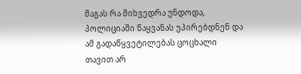მაგას რა მიხვედრა უნდოდა, პოლიციაში წაყვანას უპირებდნენ და ამ გადაწყვეტილებას ცოცხალი თავით არ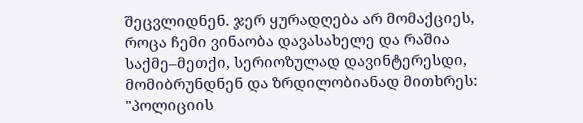შეცვლიდნენ. ჯერ ყურადღება არ მომაქციეს, როცა ჩემი ვინაობა დავასახელე და რაშია საქმე–მეთქი, სერიოზულად დავინტერესდი, მომიბრუნდნენ და ზრდილობიანად მითხრეს: "პოლიციის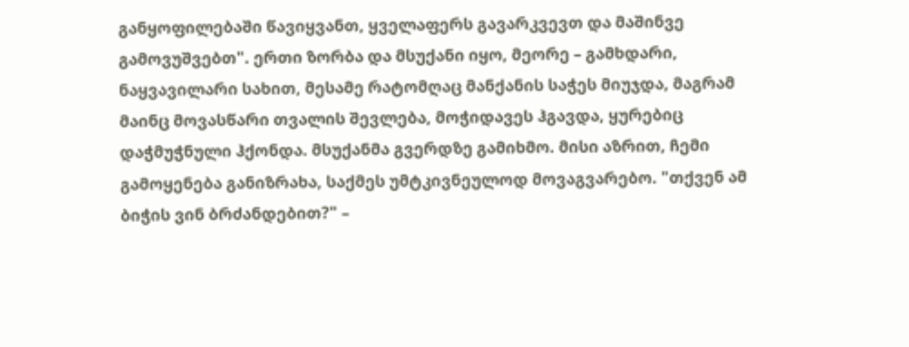განყოფილებაში წავიყვანთ, ყველაფერს გავარკვევთ და მაშინვე გამოვუშვებთ". ერთი ზორბა და მსუქანი იყო, მეორე – გამხდარი, ნაყვავილარი სახით, მესამე რატომღაც მანქანის საჭეს მიუჯდა, მაგრამ მაინც მოვასწარი თვალის შევლება, მოჭიდავეს ჰგავდა, ყურებიც დაჭმუჭნული ჰქონდა. მსუქანმა გვერდზე გამიხმო. მისი აზრით, ჩემი გამოყენება განიზრახა, საქმეს უმტკივნეულოდ მოვაგვარებო. "თქვენ ამ ბიჭის ვინ ბრძანდებით?" –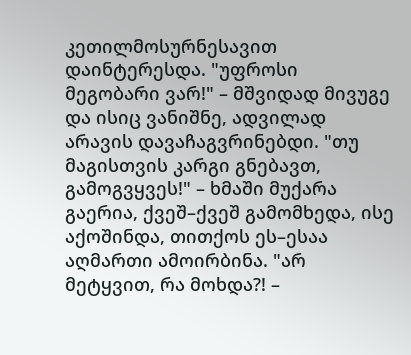კეთილმოსურნესავით დაინტერესდა. "უფროსი მეგობარი ვარ!" – მშვიდად მივუგე და ისიც ვანიშნე, ადვილად არავის დავაჩაგვრინებდი. "თუ მაგისთვის კარგი გნებავთ, გამოგვყვეს!" – ხმაში მუქარა გაერია, ქვეშ–ქვეშ გამომხედა, ისე აქოშინდა, თითქოს ეს–ესაა აღმართი ამოირბინა. "არ მეტყვით, რა მოხდა?! –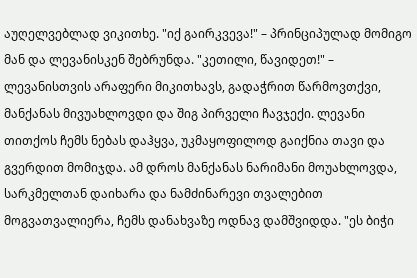აუღელვებლად ვიკითხე. "იქ გაირკვევა!" – პრინციპულად მომიგო მან და ლევანისკენ შებრუნდა. "კეთილი, წავიდეთ!" – ლევანისთვის არაფერი მიკითხავს, გადაჭრით წარმოვთქვი, მანქანას მივუახლოვდი და შიგ პირველი ჩავჯექი. ლევანი თითქოს ჩემს ნებას დაჰყვა, უკმაყოფილოდ გაიქნია თავი და გვერდით მომიჯდა. ამ დროს მანქანას ნარიმანი მოუახლოვდა, სარკმელთან დაიხარა და ნამძინარევი თვალებით მოგვათვალიერა, ჩემს დანახვაზე ოდნავ დამშვიდდა. "ეს ბიჭი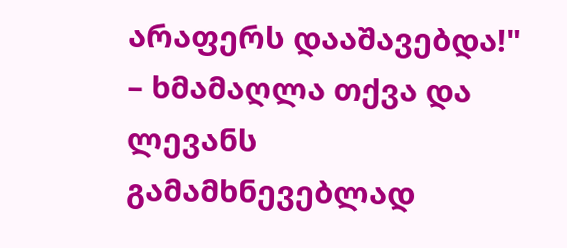არაფერს დააშავებდა!" – ხმამაღლა თქვა და ლევანს გამამხნევებლად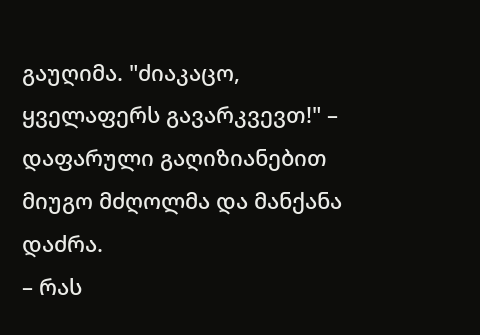გაუღიმა. "ძიაკაცო, ყველაფერს გავარკვევთ!" – დაფარული გაღიზიანებით მიუგო მძღოლმა და მანქანა დაძრა.
– რას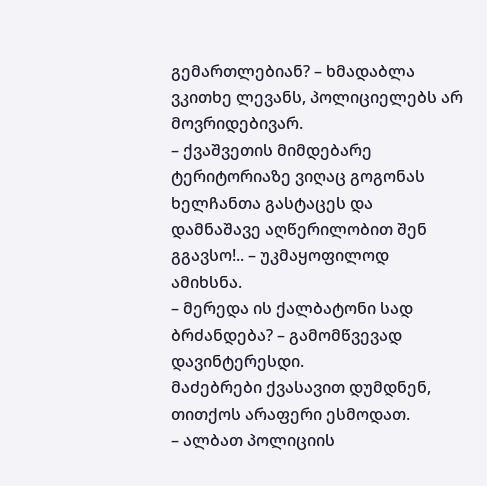გემართლებიან? – ხმადაბლა ვკითხე ლევანს, პოლიციელებს არ მოვრიდებივარ.
– ქვაშვეთის მიმდებარე ტერიტორიაზე ვიღაც გოგონას ხელჩანთა გასტაცეს და დამნაშავე აღწერილობით შენ გგავსო!.. – უკმაყოფილოდ ამიხსნა.
– მერედა ის ქალბატონი სად ბრძანდება? – გამომწვევად დავინტერესდი.
მაძებრები ქვასავით დუმდნენ, თითქოს არაფერი ესმოდათ.
– ალბათ პოლიციის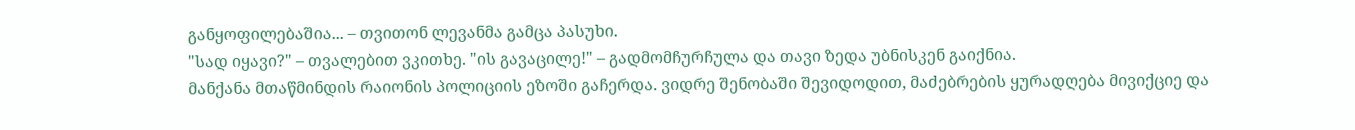განყოფილებაშია... – თვითონ ლევანმა გამცა პასუხი.
"სად იყავი?" – თვალებით ვკითხე. "ის გავაცილე!" – გადმომჩურჩულა და თავი ზედა უბნისკენ გაიქნია.
მანქანა მთაწმინდის რაიონის პოლიციის ეზოში გაჩერდა. ვიდრე შენობაში შევიდოდით, მაძებრების ყურადღება მივიქციე და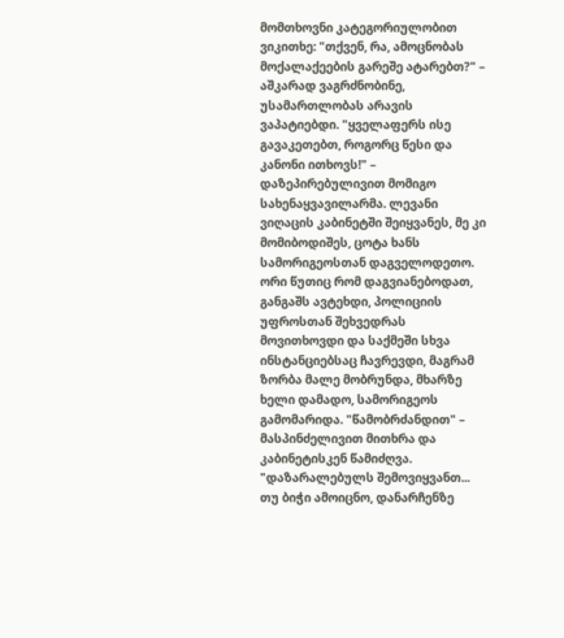მომთხოვნი კატეგორიულობით ვიკითხე: "თქვენ, რა, ამოცნობას მოქალაქეების გარეშე ატარებთ?" – აშკარად ვაგრძნობინე, უსამართლობას არავის ვაპატიებდი. "ყველაფერს ისე გავაკეთებთ, როგორც წესი და კანონი ითხოვს!" – დაზეპირებულივით მომიგო სახენაყვავილარმა. ლევანი ვიღაცის კაბინეტში შეიყვანეს, მე კი მომიბოდიშეს, ცოტა ხანს სამორიგეოსთან დაგველოდეთო. ორი წუთიც რომ დაგვიანებოდათ, განგაშს ავტეხდი, პოლიციის უფროსთან შეხვედრას მოვითხოვდი და საქმეში სხვა ინსტანციებსაც ჩავრევდი, მაგრამ ზორბა მალე მობრუნდა, მხარზე ხელი დამადო, სამორიგეოს გამომარიდა. "წამობრძანდით" – მასპინძელივით მითხრა და კაბინეტისკენ წამიძღვა. "დაზარალებულს შემოვიყვანთ... თუ ბიჭი ამოიცნო, დანარჩენზე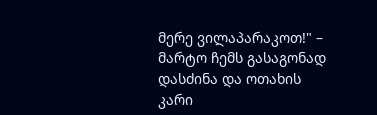მერე ვილაპარაკოთ!" – მარტო ჩემს გასაგონად დასძინა და ოთახის კარი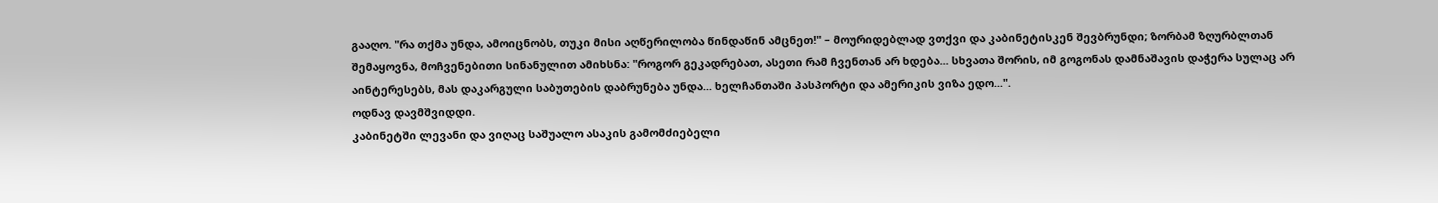გააღო. "რა თქმა უნდა, ამოიცნობს, თუკი მისი აღწერილობა წინდაწინ ამცნეთ!" – მოურიდებლად ვთქვი და კაბინეტისკენ შევბრუნდი; ზორბამ ზღურბლთან შემაყოვნა, მოჩვენებითი სინანულით ამიხსნა: "როგორ გეკადრებათ, ასეთი რამ ჩვენთან არ ხდება... სხვათა შორის, იმ გოგონას დამნაშავის დაჭერა სულაც არ აინტერესებს, მას დაკარგული საბუთების დაბრუნება უნდა... ხელჩანთაში პასპორტი და ამერიკის ვიზა ედო...".
ოდნავ დავმშვიდდი.
კაბინეტში ლევანი და ვიღაც საშუალო ასაკის გამომძიებელი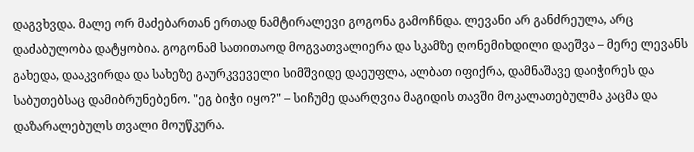დაგვხვდა. მალე ორ მაძებართან ერთად ნამტირალევი გოგონა გამოჩნდა. ლევანი არ განძრეულა, არც დაძაბულობა დატყობია. გოგონამ სათითაოდ მოგვათვალიერა და სკამზე ღონემიხდილი დაეშვა – მერე ლევანს გახედა, დააკვირდა და სახეზე გაურკვეველი სიმშვიდე დაეუფლა, ალბათ იფიქრა, დამნაშავე დაიჭირეს და საბუთებსაც დამიბრუნებენო. "ეგ ბიჭი იყო?" – სიჩუმე დაარღვია მაგიდის თავში მოკალათებულმა კაცმა და დაზარალებულს თვალი მოუწკურა.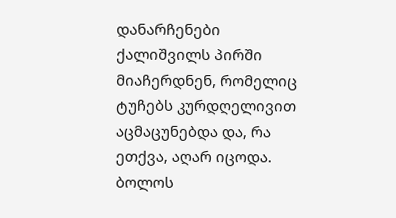დანარჩენები ქალიშვილს პირში მიაჩერდნენ, რომელიც ტუჩებს კურდღელივით აცმაცუნებდა და, რა ეთქვა, აღარ იცოდა. ბოლოს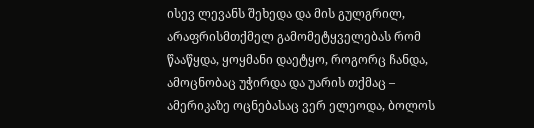ისევ ლევანს შეხედა და მის გულგრილ, არაფრისმთქმელ გამომეტყველებას რომ წააწყდა, ყოყმანი დაეტყო, როგორც ჩანდა, ამოცნობაც უჭირდა და უარის თქმაც – ამერიკაზე ოცნებასაც ვერ ელეოდა, ბოლოს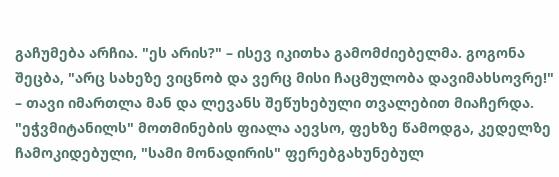გაჩუმება არჩია. "ეს არის?" – ისევ იკითხა გამომძიებელმა. გოგონა შეცბა, "არც სახეზე ვიცნობ და ვერც მისი ჩაცმულობა დავიმახსოვრე!" – თავი იმართლა მან და ლევანს შეწუხებული თვალებით მიაჩერდა. "ეჭვმიტანილს" მოთმინების ფიალა აევსო, ფეხზე წამოდგა, კედელზე ჩამოკიდებული, "სამი მონადირის" ფერებგახუნებულ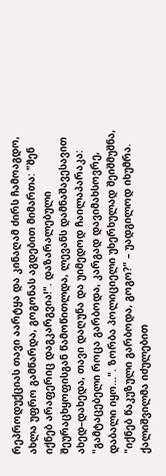რეპროდუქციას თავი აარტყა და კინაღამ ძირს ჩამოაგდო, ახლა უფრო გამწარდა, გოგონას აგდებით მიმართა: "შენ იქნებ არაფერიც დაგკარგვია!". დაზარალებული შეურაცხყოფისგან წამოწითლდა, ლევანს დამნაშავესავით ახედ–დახედა, თავი დაღუნა და უიმედოდ ჩაილაპარაკა: "გამტაცებელი როცა გარბოდა, კარგად დავიმახსოვრე, დაბალი იყო...". ზორბა პოლიციელი უხერხულად შეიშმუშნა, "იქნებ წაკუზული გარბოდა, გოგო?" – უადგილოდ იხუმრა. ქალიშვილმა იძულებით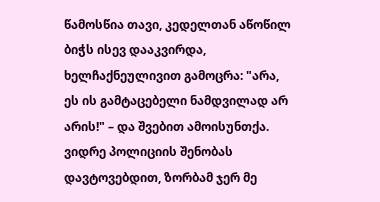წამოსწია თავი, კედელთან აწოწილ ბიჭს ისევ დააკვირდა, ხელჩაქნეულივით გამოცრა: "არა, ეს ის გამტაცებელი ნამდვილად არ არის!" – და შვებით ამოისუნთქა.
ვიდრე პოლიციის შენობას დავტოვებდით, ზორბამ ჯერ მე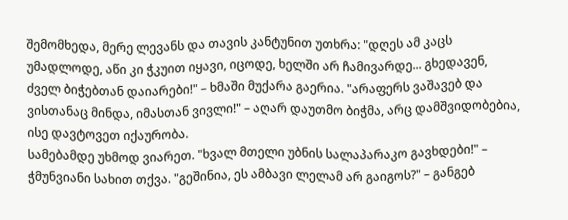შემომხედა, მერე ლევანს და თავის კანტუნით უთხრა: "დღეს ამ კაცს უმადლოდე, აწი კი ჭკუით იყავი, იცოდე, ხელში არ ჩამივარდე... გხედავენ, ძველ ბიჭებთან დაიარები!" – ხმაში მუქარა გაერია. "არაფერს ვაშავებ და ვისთანაც მინდა, იმასთან ვივლი!" – აღარ დაუთმო ბიჭმა, არც დამშვიდობებია, ისე დავტოვეთ იქაურობა.
სამებამდე უხმოდ ვიარეთ. "ხვალ მთელი უბნის სალაპარაკო გავხდები!" – ჭმუნვიანი სახით თქვა. "გეშინია, ეს ამბავი ლელამ არ გაიგოს?" – განგებ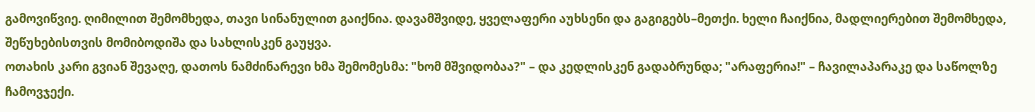გამოვიწვიე. ღიმილით შემომხედა, თავი სინანულით გაიქნია. დავამშვიდე, ყველაფერი აუხსენი და გაგიგებს–მეთქი. ხელი ჩაიქნია, მადლიერებით შემომხედა, შეწუხებისთვის მომიბოდიშა და სახლისკენ გაუყვა.
ოთახის კარი გვიან შევაღე, დათოს ნამძინარევი ხმა შემომესმა: "ხომ მშვიდობაა?" – და კედლისკენ გადაბრუნდა; "არაფერია!" – ჩავილაპარაკე და საწოლზე ჩამოვჯექი.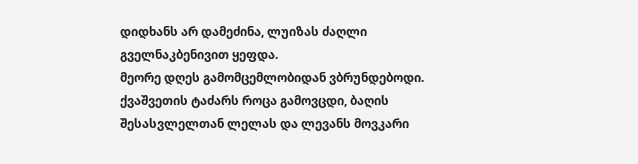დიდხანს არ დამეძინა, ლუიზას ძაღლი გველნაკბენივით ყეფდა.
მეორე დღეს გამომცემლობიდან ვბრუნდებოდი. ქვაშვეთის ტაძარს როცა გამოვცდი, ბაღის შესასვლელთან ლელას და ლევანს მოვკარი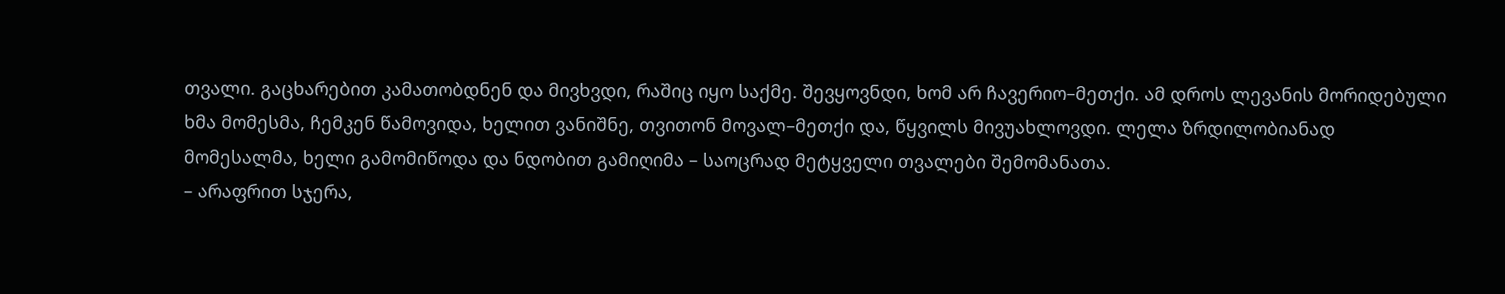თვალი. გაცხარებით კამათობდნენ და მივხვდი, რაშიც იყო საქმე. შევყოვნდი, ხომ არ ჩავერიო–მეთქი. ამ დროს ლევანის მორიდებული ხმა მომესმა, ჩემკენ წამოვიდა, ხელით ვანიშნე, თვითონ მოვალ–მეთქი და, წყვილს მივუახლოვდი. ლელა ზრდილობიანად მომესალმა, ხელი გამომიწოდა და ნდობით გამიღიმა – საოცრად მეტყველი თვალები შემომანათა.
– არაფრით სჯერა,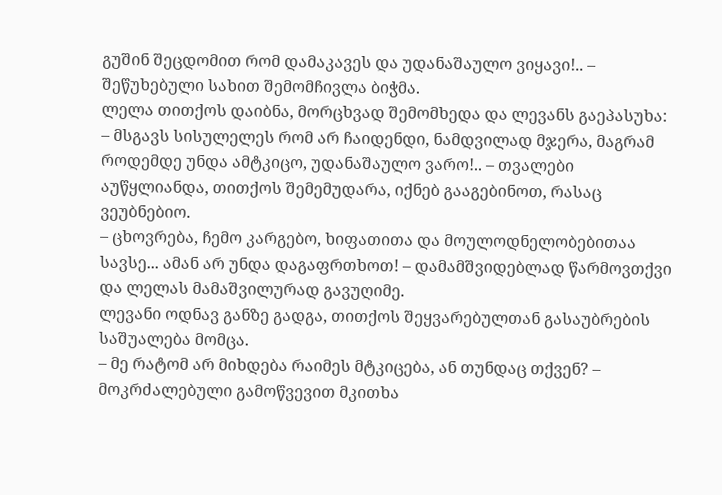გუშინ შეცდომით რომ დამაკავეს და უდანაშაულო ვიყავი!.. – შეწუხებული სახით შემომჩივლა ბიჭმა.
ლელა თითქოს დაიბნა, მორცხვად შემომხედა და ლევანს გაეპასუხა:
– მსგავს სისულელეს რომ არ ჩაიდენდი, ნამდვილად მჯერა, მაგრამ როდემდე უნდა ამტკიცო, უდანაშაულო ვარო!.. – თვალები აუწყლიანდა, თითქოს შემემუდარა, იქნებ გააგებინოთ, რასაც ვეუბნებიო.
– ცხოვრება, ჩემო კარგებო, ხიფათითა და მოულოდნელობებითაა სავსე... ამან არ უნდა დაგაფრთხოთ! – დამამშვიდებლად წარმოვთქვი და ლელას მამაშვილურად გავუღიმე.
ლევანი ოდნავ განზე გადგა, თითქოს შეყვარებულთან გასაუბრების საშუალება მომცა.
– მე რატომ არ მიხდება რაიმეს მტკიცება, ან თუნდაც თქვენ? – მოკრძალებული გამოწვევით მკითხა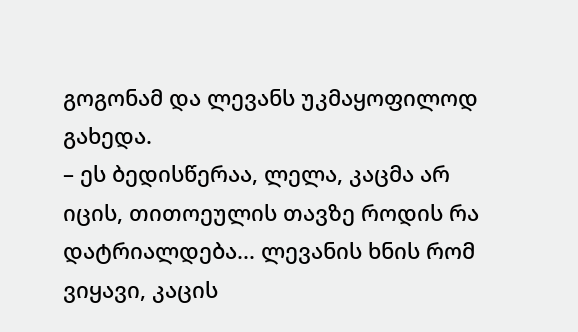გოგონამ და ლევანს უკმაყოფილოდ გახედა.
– ეს ბედისწერაა, ლელა, კაცმა არ იცის, თითოეულის თავზე როდის რა დატრიალდება... ლევანის ხნის რომ ვიყავი, კაცის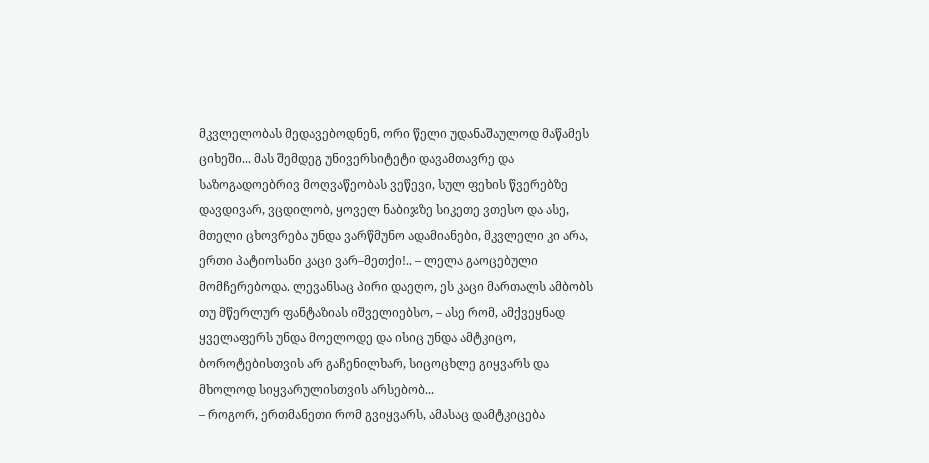მკვლელობას მედავებოდნენ, ორი წელი უდანაშაულოდ მაწამეს ციხეში... მას შემდეგ უნივერსიტეტი დავამთავრე და საზოგადოებრივ მოღვაწეობას ვეწევი, სულ ფეხის წვერებზე დავდივარ, ვცდილობ, ყოველ ნაბიჯზე სიკეთე ვთესო და ასე, მთელი ცხოვრება უნდა ვარწმუნო ადამიანები, მკვლელი კი არა, ერთი პატიოსანი კაცი ვარ–მეთქი!.. – ლელა გაოცებული მომჩერებოდა. ლევანსაც პირი დაეღო, ეს კაცი მართალს ამბობს თუ მწერლურ ფანტაზიას იშველიებსო, – ასე რომ, ამქვეყნად ყველაფერს უნდა მოელოდე და ისიც უნდა ამტკიცო, ბოროტებისთვის არ გაჩენილხარ, სიცოცხლე გიყვარს და მხოლოდ სიყვარულისთვის არსებობ...
– როგორ, ერთმანეთი რომ გვიყვარს, ამასაც დამტკიცება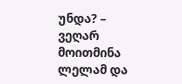უნდა? – ვეღარ მოითმინა ლელამ და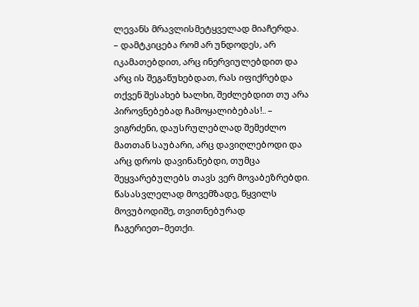ლევანს მრავლისმეტყველად მიაჩერდა.
– დამტკიცება რომ არ უნდოდეს, არ იკამათებდით, არც ინერვიულებდით და არც ის შეგაწუხებდათ, რას იფიქრებდა თქვენ შესახებ ხალხი, შეძლებდით თუ არა პიროვნებებად ჩამოყალიბებას!.. – ვიგრძენი, დაუსრულებლად შემეძლო მათთან საუბარი, არც დავიღლებოდი და არც დროს დავინანებდი, თუმცა შეყვარებულებს თავს ვერ მოვაბეზრებდი.
წასასვლელად მოვემზადე, წყვილს მოვუბოდიშე, თვითნებურად ჩაგერიეთ–მეთქი.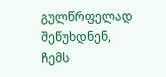გულწრფელად შეწუხდნენ, ჩემს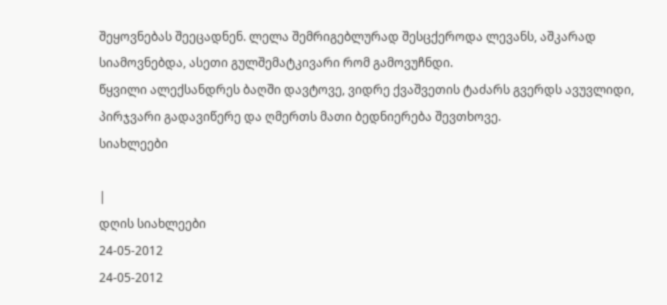შეყოვნებას შეეცადნენ. ლელა შემრიგებლურად შესცქეროდა ლევანს, აშკარად სიამოვნებდა, ასეთი გულშემატკივარი რომ გამოვუჩნდი.
წყვილი ალექსანდრეს ბაღში დავტოვე, ვიდრე ქვაშვეთის ტაძარს გვერდს ავუვლიდი, პირჯვარი გადავიწერე და ღმერთს მათი ბედნიერება შევთხოვე.
სიახლეები

|
დღის სიახლეები
24-05-2012
24-05-2012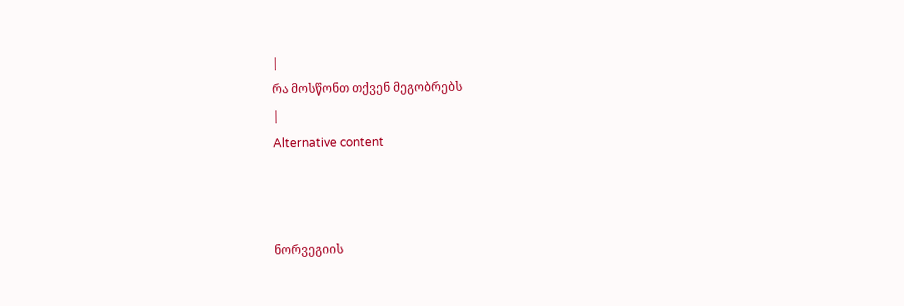|
რა მოსწონთ თქვენ მეგობრებს
|
Alternative content



ნორვეგიის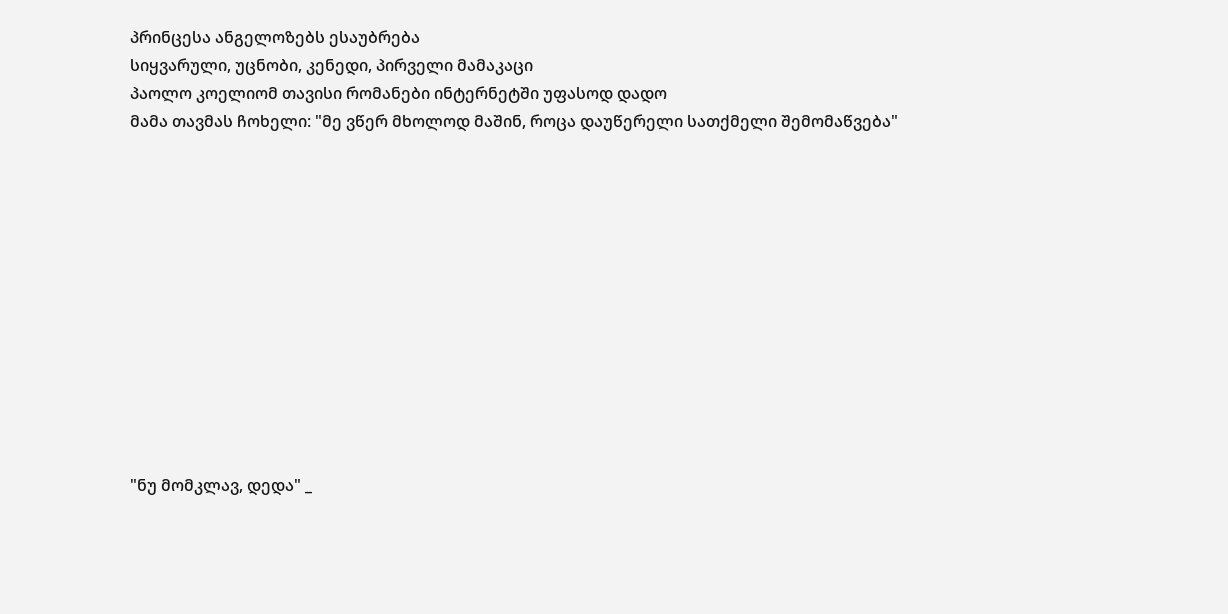პრინცესა ანგელოზებს ესაუბრება
სიყვარული, უცნობი, კენედი, პირველი მამაკაცი
პაოლო კოელიომ თავისი რომანები ინტერნეტში უფასოდ დადო
მამა თავმას ჩოხელი: "მე ვწერ მხოლოდ მაშინ, როცა დაუწერელი სათქმელი შემომაწვება"












"ნუ მომკლავ, დედა" _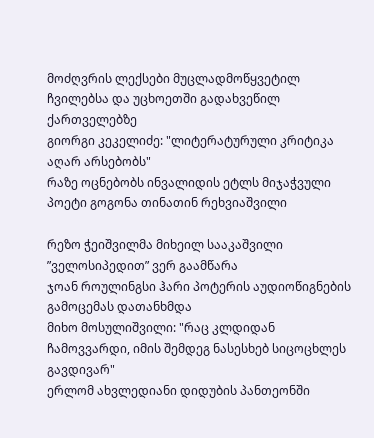მოძღვრის ლექსები მუცლადმოწყვეტილ ჩვილებსა და უცხოეთში გადახვეწილ ქართველებზე
გიორგი კეკელიძე: "ლიტერატურული კრიტიკა აღარ არსებობს"
რაზე ოცნებობს ინვალიდის ეტლს მიჯაჭვული პოეტი გოგონა თინათინ რეხვიაშვილი

რეზო ჭეიშვილმა მიხეილ სააკაშვილი ”ველოსიპედით” ვერ გაამწარა
ჯოან როულინგსი ჰარი პოტერის აუდიოწიგნების გამოცემას დათანხმდა
მიხო მოსულიშვილი: "რაც კლდიდან ჩამოვვარდი, იმის შემდეგ ნასესხებ სიცოცხლეს გავდივარ"
ერლომ ახვლედიანი დიდუბის პანთეონში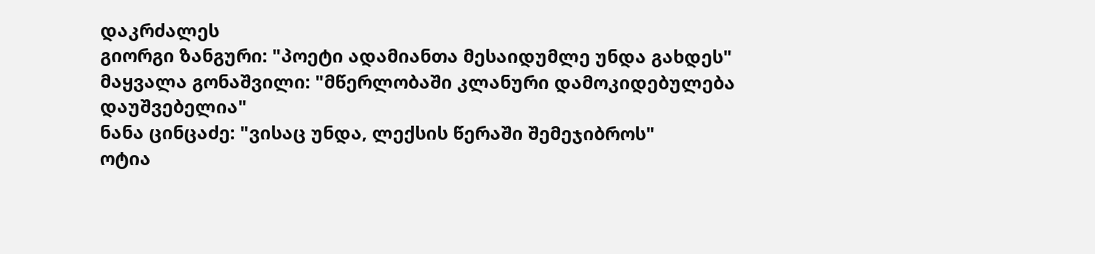დაკრძალეს
გიორგი ზანგური: "პოეტი ადამიანთა მესაიდუმლე უნდა გახდეს"
მაყვალა გონაშვილი: "მწერლობაში კლანური დამოკიდებულება დაუშვებელია"
ნანა ცინცაძე: "ვისაც უნდა, ლექსის წერაში შემეჯიბროს"
ოტია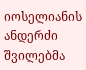იოსელიანის ანდერძი შვილებმა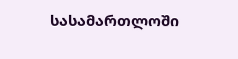სასამართლოში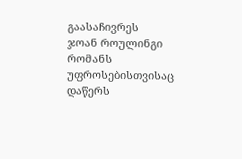გაასაჩივრეს
ჯოან როულინგი რომანს უფროსებისთვისაც დაწერს